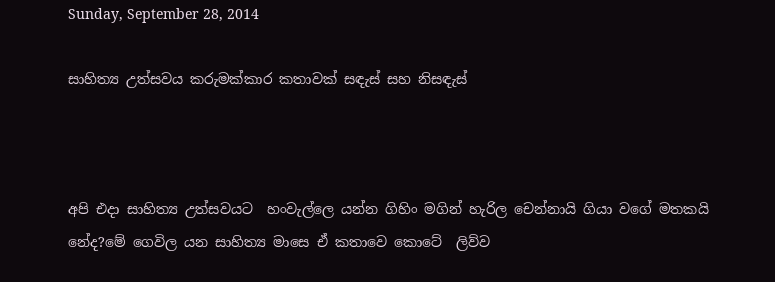Sunday, September 28, 2014

සාහිත්‍ය උත්සවය කරුමක්කාර කතාවක් සඳැස් සහ නිසඳැස්



අපි එදා සාහිත්‍ය උත්සවයට  හංවැල්ලෙ යන්න ගිහිං මගින් හැරිල චෙන්නායි ගියා වගේ මතකයි නේද?මේ ගෙවිල යන සාහිත්‍ය මාසෙ ඒ කතාවෙ කොටේ  ලිව්ව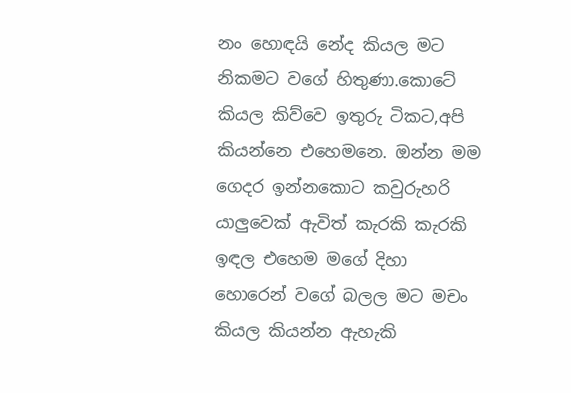නං හොඳයි නේද කියල මට නිකමට වගේ හිතුණා.කොටේ කියල කිව්වෙ ඉතුරු ටිකට,අපි කියන්නෙ එහෙමනෙ. ඔන්න මම ගෙදර ඉන්නකොට කවුරුහරි යාලුවෙක් ඇවිත් කැරකි කැරකි ඉඳල එහෙම මගේ දිහා හොරෙන් වගේ බලල මට මචං කියල කියන්න ඇහැකි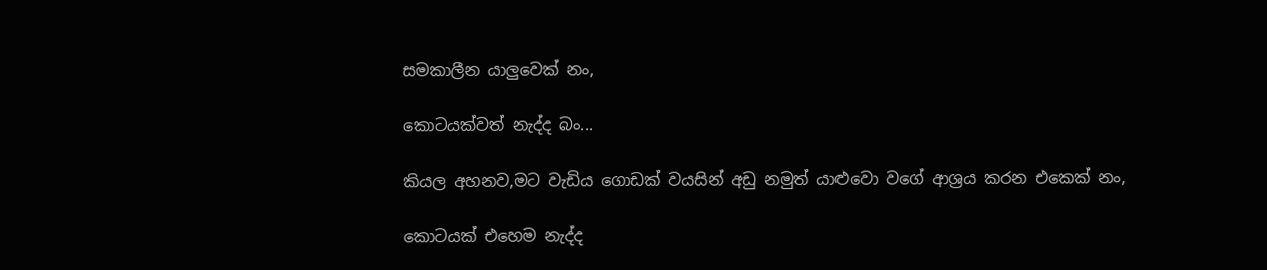සමකාලීන යාලුවෙක් නං,

කොටයක්වත් නැද්ද බං...

කියල අහනව,මට වැඩිය ගොඩක් වයසින් අඩු නමුත් යාළුවො වගේ ආශ්‍රය කරන එකෙක් නං,

කොටයක් එහෙම නැද්ද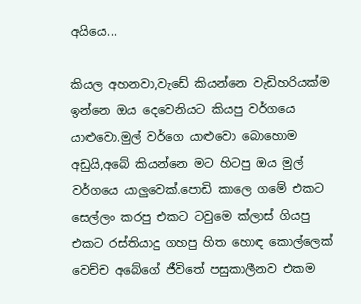අයියෙ...

කියල අහනවා,වැඩේ කියන්නෙ වැඩිහරියක්ම ඉන්නෙ ඔය දෙවෙනියට කියපු වර්ගයෙ යාළුවො.මුල් වර්ගෙ යාළුවො බොහොම අඩුයි,අබේ කියන්නෙ මට හිටපු ඔය මුල් වර්ගයෙ යාලුවෙක්.පොඩි කාලෙ ගමේ එකට සෙල්ලං කරපු එකට ටවුමෙ ක්ලාස් ගියපු එකට රස්තියාදු ගහපු හිත හොඳ කොල්ලෙක් වෙච්ච අබේගේ ජීවිතේ පසුකාලීනව එකම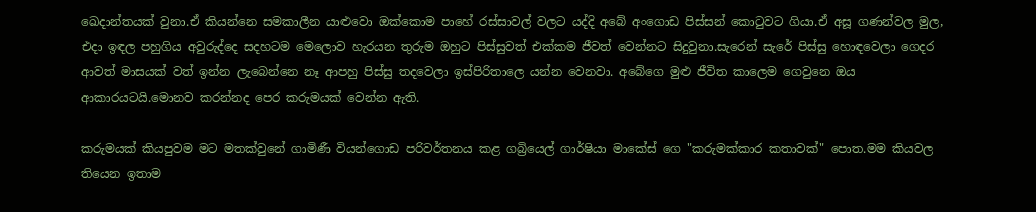ඛෙදාන්තයක් වුනා.ඒ කියන්නෙ සමකාලීන යාළුවො ඔක්කොම පාහේ රස්සාවල් වලට යද්දි අබේ අංගොඩ පිස්සන් කොටුවට ගියා.ඒ අසූ ගණන්වල මුල, එදා ඉඳල පහුගිය අවුරුද්දෙ සදහටම මෙලොව හැරයන තුරුම ඔහුට පිස්සුවත් එක්කම ජීවත් වෙන්නට සිදුවුනා.සැරෙන් සැරේ පිස්සු හොඳවෙලා ගෙදර ආවත් මාසයක් වත් ඉන්න ලැබෙන්නෙ නෑ ආපහු පිස්සු තදවෙලා ඉස්පිරිතාලෙ යන්න වෙනවා. අබේගෙ මුළු ජීවිත කාලෙම ගෙවුනෙ ඔය ආකාරයටයි.මොනව කරන්නද පෙර කරුමයක් වෙන්න ඇති.

කරුමයක් කියපුවම මට මතක්වුනේ ගාමිණී වියන්ගොඩ පරිවර්තනය කළ ගබ්‍රියෙල් ගාර්ෂියා මාකේස් ගෙ "කරුමක්කාර කතාවක්" පොත.මම කියවල තියෙන ඉතාම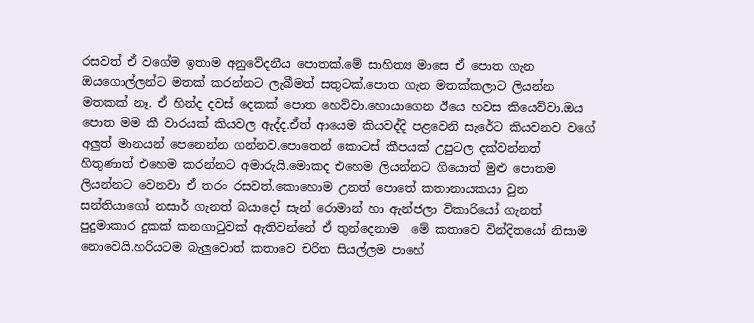රසවත් ඒ වගේම ඉතාම අනුවේදනීය පොතක්.මේ සාහිත්‍ය මාසෙ ඒ පොත ගැන ඔයගොල්ලන්ට මතක් කරන්නට ලැබීමත් සතුටක්.පොත ගැන මතක්කලාට ලියන්න මතකක් නෑ. ඒ හින්ද දවස් දෙකක් පොත හෙව්වා.හොයාගෙන ඊයෙ හවස කියෙව්වා.ඔය පොත මම කී වාරයක් කියවල ඇද්ද.ඒත් ආයෙම කියවද්දි පළවෙනි සැරේට කියවනව වගේ අලුත් මානයන් පෙනෙන්න ගන්නව.පොතෙන් කොටස් කීපයක් උපුටල දක්වන්නත් හිතුණාත් එහෙම කරන්නට අමාරුයි.මොකද එහෙම ලියන්නට ගියොත් මුළු පොතම ලියන්නට වෙනවා ඒ තරං රසවත්.කොහොම උනත් පොතේ කතානායකයා වුන සන්තියාගෝ නසාර් ගැනත් බයාදෝ සැන් රොමාන් හා ඇන්ජලා විකාරියෝ ගැනත් පුදුමාකාර දුකක් කනගාටුවක් ඇතිවන්නේ ඒ තුන්දෙනාම  මේ කතාවෙ වින්දිතයෝ නිසාම නොවෙයි.හරියටම බැලුවොත් කතාවෙ චරිත සියල්ලම පාහේ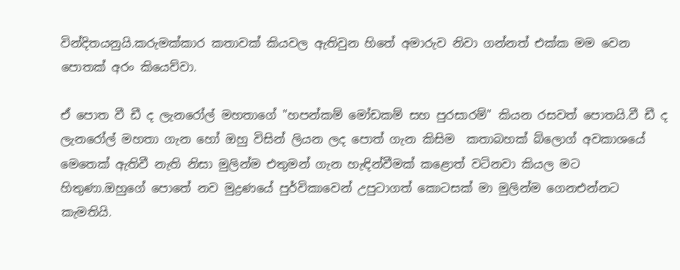වින්දිතයනුයි.කරුමක්කාර කතාවක් කියවල ඇතිවුන හිතේ අමාරුව නිවා ගන්නත් එක්ක මම වෙන පොතක් අරං කියෙව්වා.

ඒ පොත වී ඩී ද ලැනරෝල් මහතාගේ "හපන්කම් මෝඩකම් සහ පුරසාරම්" කියන රසවත් පොතයි.වී ඩී ද ලැනරෝල් මහතා ගැන හෝ ඔහු විසින් ලියන ලද පොත් ගැන කිසිම  කතාබහක් බ්ලොග් අවකාශයේ මෙතෙක් ඇතිවී නැති නිසා මුලින්ම එතුමන් ගැන හැඳින්වීමක් කළොත් වටිනවා කියල මට හිතුණා.ඔහුගේ පොතේ නව මුද්‍රණයේ පුර්විකාවෙන් උපුටාගත් කොටසක් මා මුලින්ම ගෙනඑන්නට කැමතියි.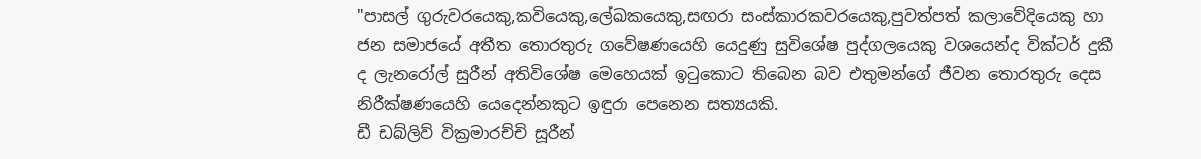"පාසල් ගුරුවරයෙකු,කවියෙකු,ලේඛකයෙකු,සඟරා සංස්කාරකවරයෙකු,පුවත්පත් කලාවේදියෙකු හා ජන සමාජයේ අතීත තොරතුරු ගවේෂණයෙහි යෙදුණු සුවිශේෂ පුද්ගලයෙකු වශයෙන්ද වික්ටර් දුකී ද ලැනරෝල් සුරීන් අතිවිශේෂ මෙහෙයක් ඉටුකොට තිබෙන බව එතුමන්ගේ ජීවන තොරතුරු දෙස නිරීක්ෂණයෙහි යෙදෙන්නකුට ඉඳුරා පෙනෙන සත්‍යයකි.
ඩී ඩබ්ලිව් වික්‍රමාරච්චි සූරීන්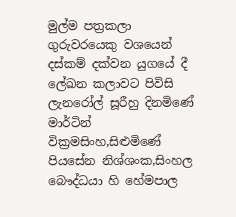මුල්ම පත්‍රකලා ගුරුවරයෙකු වශයෙන් දස්කම් දක්වන යුගයේ දී ලේඛන කලාවට පිවිසි ලැනරෝල් සූරීහු දිනමිණේ මාර්ටින් වික්‍රමසිංහ,සිළුමිණේ පියසේන නිශ්ශංක,සිංහල බෞද්ධයා හි හේමපාල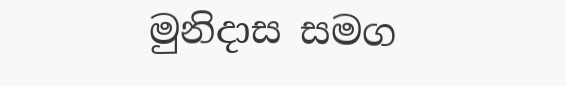මුනිදාස සමග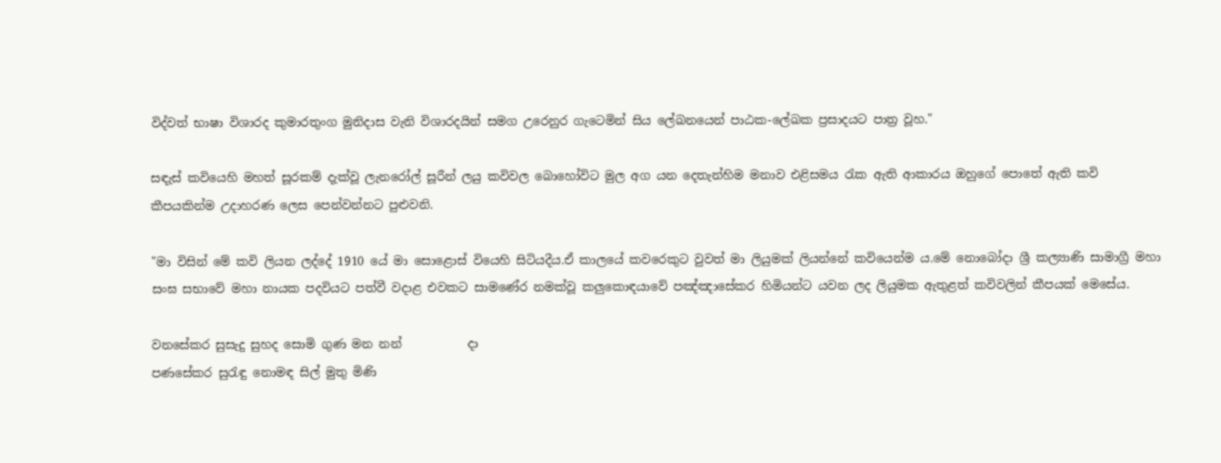විද්වත් භාෂා විශාරද කුමාරතුංග මුනිදාස වැනි විශාරදයින් සමග උරෙනුර ගැටෙමින් සිය ලේඛනයෙන් පාඨක-ලේඛක ප්‍රසාදයට පාත්‍ර වූහ."

සඳැස් කවියෙහි මහත් සූරකම් දැක්වූ ලැනරෝල් සූරීන් ලයු කවිවල බොහෝවිට මුල අග යන දෙතැන්හිම මනාව එළිසමය රැක ඇති ආකාරය ඔහුගේ පොතේ ඇති කවි කීපයකින්ම උදාහරණ ලෙස පෙන්වන්නට පුළුවනි.

"මා විසින් මේ කවි ලියන ලද්දේ 1910 යේ මා සොළොස් වියෙහි සිටියදීය.ඒ කාලයේ කවරෙකුට වුවත් මා ලියුමක් ලියන්නේ කවියෙන්ම ය.මේ නොබෝදා ශ්‍රී කල්‍යාණි සාමාග්‍රී මහා සංඝ සභාවේ මහා නායක පදවියට පත්වී වදාළ එවකට සාමණේර නමක්වූ කලුකොඳයාවේ පඤ්ඤාසේකර හිමියන්ට යවන ලද ලියුමක ඇතුළත් කවිවලින් කීපයක් මෙසේය.

වනසේකර සුසැදු සුහද සොමි ගුණ මන නන්           දා
පණසේකර සුරැඳු නොමඳ සිල් මුතු මිණි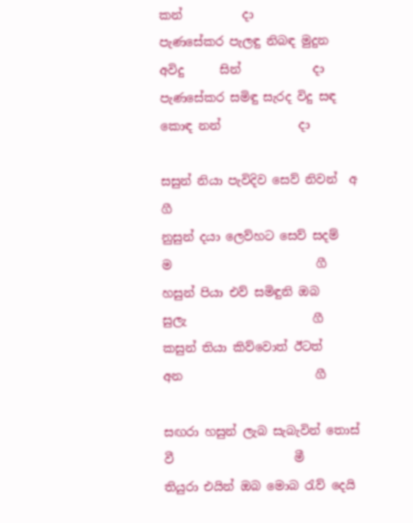කන්          දා
පැණසේකර පැලඳු නිබඳ මුදුන අවිදු      සින්            දා
පැණසේකර සමිඳු සැරද විදු සඳ කොඳ නන්             දා

සසුන් නියා පැවිදිව සෙව් නිවන්  අ                         ගී
නුසුන් දයා ලෙව්හට සෙව් සදම්   ම                        ගී
හසුන් පියා එව් සමිඳුනි ඔබ        සුලැ                     ගී
කසුන් තියා කිව්වොත් ඊටත්      අන                      ගී

සඟරා හසුන් ලැබ සැබැවින් තොස් වී                    මී
තියුරා එයින් ඔබ මොබ රැව් දෙයි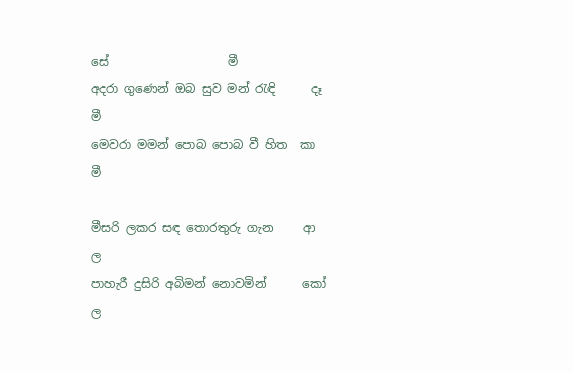සේ                    මී
අදරා ගුණෙන් ඔබ සුව මන් රැඳි      දෑ                   මී
මෙවරා මමන් පොබ පොබ වී හිත  කා                  මී

මීසරි ලකර සඳ තොරතුරු ගැන     ආ                   ල
පාහැරී දුසිරි අබිමන් නොවමින්      කෝ               ල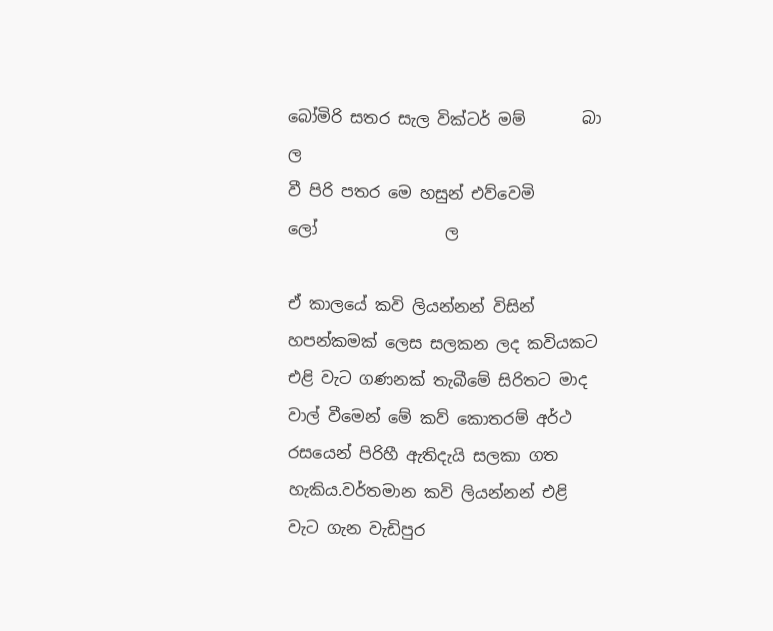බෝමිරි සතර සැල වික්ටර් මම්       බා                  ල
වී පිරි පතර මෙ හසුන් එව්වෙමි      ලෝ                ල

ඒ කාලයේ කවි ලියන්නන් විසින් හපන්කමක් ලෙස සලකන ලද කවියකට එළි වැට ගණනක් තැබීමේ සිරිතට මාද වාල් වීමෙන් මේ කව් කොතරම් අර්ථ රසයෙන් පිරිහී ඇතිදැයි සලකා ගත හැකිය.වර්තමාන කවි ලියන්නන් එළි වැට ගැන වැඩිපුර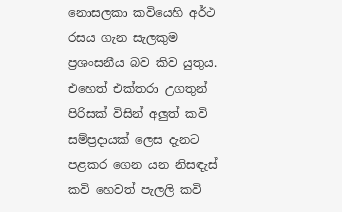නොසලකා කවියෙහි අර්ථ රසය ගැන සැලකුම ප්‍රශංසනීය බව කිව යුතුය.
එහෙත් එක්තරා උගතුන් පිරිසක් විසින් අලුත් කවි සම්ප්‍රදායක් ලෙස දැනට පළකර ගෙන යන නිසඳැස් කවි හෙවත් පැලලි කවි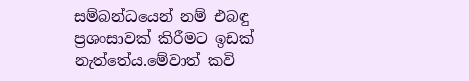සම්බන්ධයෙන් නම් එබඳු ප්‍රශංසාවක් කිරීමට ඉඩක් නැත්තේය.මේවාත් කවි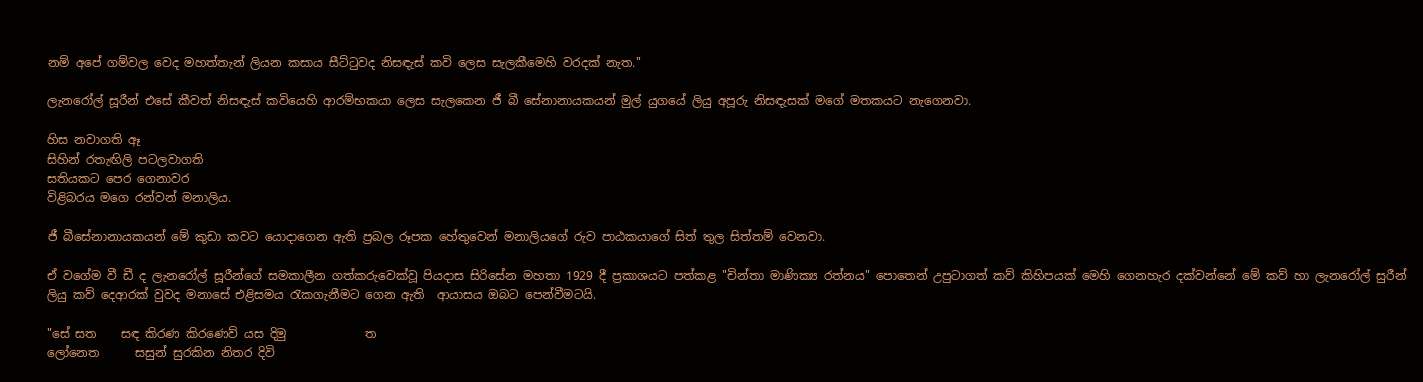නම් අපේ ගම්වල වෙද මහත්තැන් ලියන කසාය සීට්ටුවද නිසඳැස් කවි ලෙස සැලකීමෙහි වරදක් නැත."

ලැනරෝල් සූරීන් එසේ කීවත් නිසඳැස් කවියෙහි ආරම්භකයා ලෙස සැලකෙන ජී බී සේනානායකයන් මුල් යුගයේ ලියු අපූරු නිසඳැසක් මගේ මතකයට නැගෙනවා.

හිස නවාගති ඈ
සිහින් රතැඟිලි පටලවාගති
සතියකට පෙර ගෙනාවර
විළිබරය මගෙ රන්වන් මනාලිය.

ජී බීසේනානායකයන් මේ කුඩා කවට යොදාගෙන ඇති ප්‍රබල රූපක හේතුවෙන් මනාලියගේ රුව පාඨකයාගේ සිත් තුල සිත්තම් වෙනවා.

ඒ වගේම වී ඩී ද ලැනරෝල් සූරීන්ගේ සමකාලීන ගත්කරුවෙක්වූ පියදාස සිරිසේන මහතා 1929 දී ප්‍රකාශයට පත්කළ "චින්තා මාණික්‍ය රත්නය" පොතෙන් උපුටාගත් කව් කිහිපයක් මෙහි ගෙනහැර දක්වන්නේ මේ කව් හා ලැනරෝල් සුරීන් ලියු කව් දෙආරක් වුවද මනාසේ එළිසමය රැකගැනීමට ගෙන ඇති  ආයාසය ඔබට පෙන්වීමටයි.

"සේ සත    සඳ කිරණ කිරණෙව් යස දිමු             ත
ලෝනෙත      සසුන් සුරකින නිතර දිවි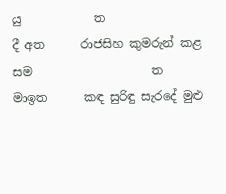යු            ත
දී අත      රාජසිහ කුමරුන් කළ සම                    ත
මාඉත      කඳ සුරිඳු සැරදේ මුළු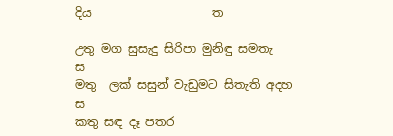දිය                    ත

උතු මග සුසැදු සිරිපා මුනිඳු සමතැ                       ස
මතු  ලක් සසුන් වැඩුමට සිතැති අදහ                   ස
කතු සඳ දෑ පතර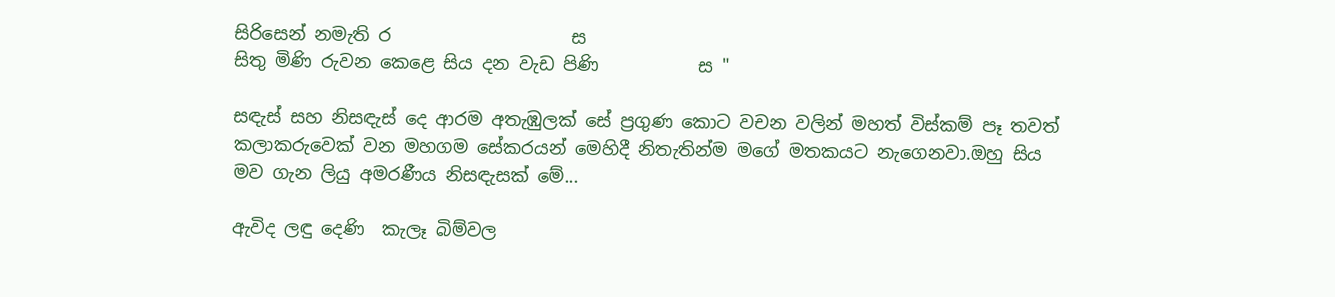සිරිසෙන් නමැති ර                    ස
සිතු මිණි රුවන කෙළෙ සිය දන වැඩ පිණි           ස "

සඳැස් සහ නිසඳැස් දෙ ආරම අතැඹුලක් සේ ප්‍රගුණ කොට වචන වලින් මහත් විස්කම් පෑ තවත් කලාකරුවෙක් වන මහගම සේකරයන් මෙහිදී නිතැතින්ම මගේ මතකයට නැගෙනවා.ඔහු සිය මව ගැන ලියු අමරණීය නිසඳැසක් මේ...

ඇවිද ලඳු දෙණි  කැලෑ බිම්වල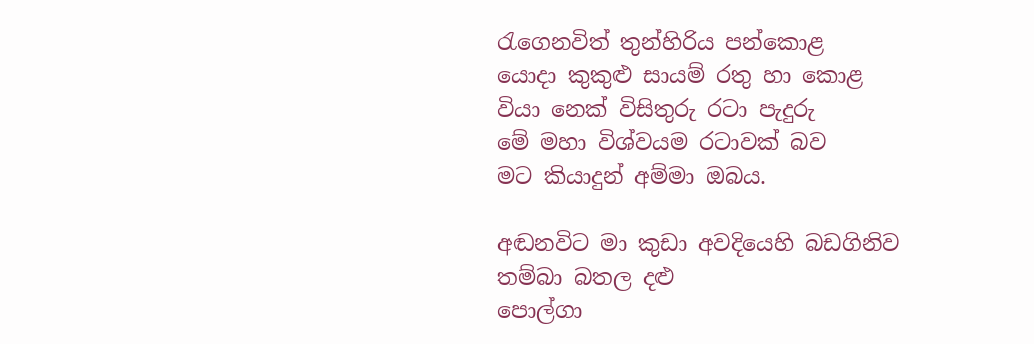රැගෙනවිත් තුන්හිරිය පන්කොළ
යොදා කුකුළු සායම් රතු හා කොළ
වියා නෙක් විසිතුරු රටා පැදුරු
මේ මහා විශ්වයම රටාවක් බව
මට කියාදුන් අම්මා ඔබය.

අඬනවිට මා කුඩා අවදියෙහි බඩගිනිව
තම්බා බතල දළු
පොල්ගා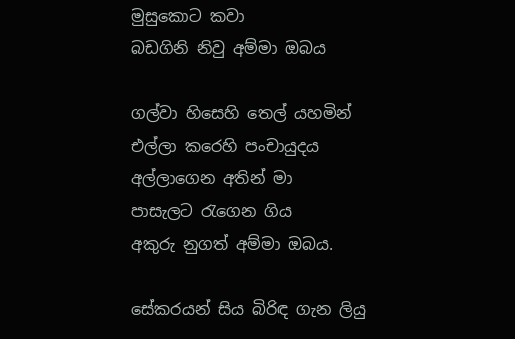මුසුකොට කවා
බඩගිනි නිවු අම්මා ඔබය

ගල්වා හිසෙහි තෙල් යහමින්
එල්ලා කරෙහි පංචායුදය
අල්ලාගෙන අතින් මා
පාසැලට රැගෙන ගිය
අකුරු නුගත් අම්මා ඔබය.

සේකරයන් සිය බිරිඳ ගැන ලියු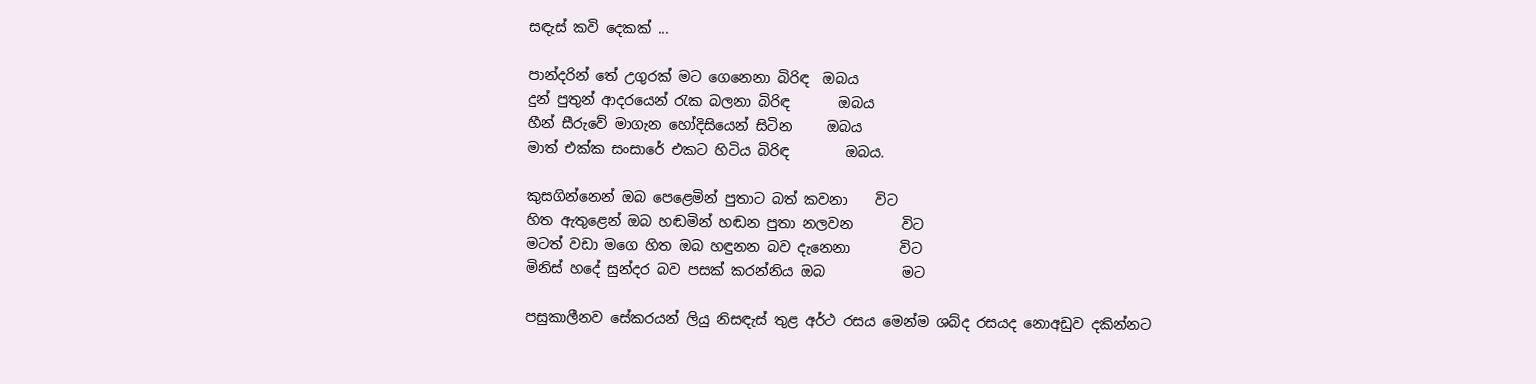සඳැස් කවි දෙකක් ...

පාන්දරින් තේ උගුරක් මට ගෙනෙනා බිරිඳ  ඔබය
දුන් පුතුන් ආදරයෙන් රැක බලනා බිරිඳ       ඔබය
හීන් සීරුවේ මාගැන හෝදිසියෙන් සිටින     ඔබය
මාත් එක්ක සංසාරේ එකට හිටිය බිරිඳ        ඔබය.

කුසගින්නෙන් ඔබ පෙළෙමින් පුතාට බත් කවනා    විට
හිත ඇතුළෙන් ඔබ හඬමින් හඬන පුතා නලවන       විට
මටත් වඩා මගෙ හිත ඔබ හඳුනන බව දැනෙනා       විට
මිනිස් හදේ සුන්දර බව පසක් කරන්නිය ඔබ           මට

පසුකාලීනව සේකරයන් ලියු නිසඳැස් තුළ අර්ථ රසය මෙන්ම ශබ්ද රසයද නොඅඩුව දකින්නට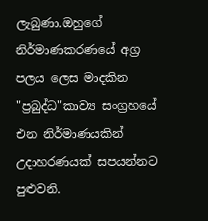ලැබුණා.ඔහුගේ නිර්මාණකරණයේ අග්‍ර පලය ලෙස මාදකින "ප්‍රබුද්ධ"කාව්‍ය සංග්‍රහයේ එන නිර්මාණයකින් උදාහරණයක් සපයන්නට පුළුවනි.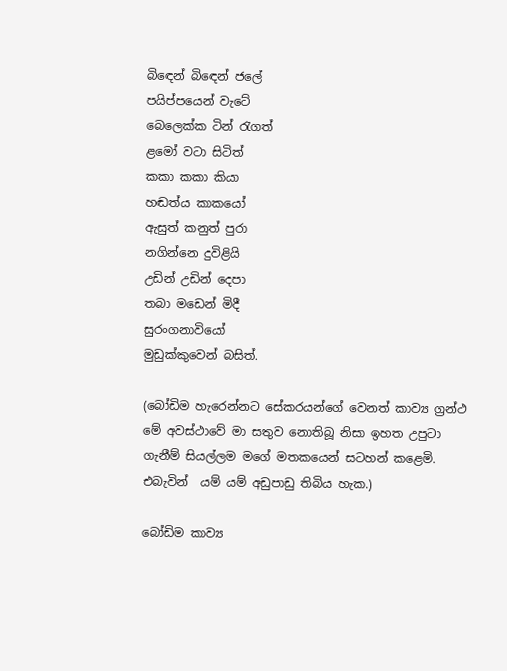බිඳෙන් බිඳෙන් ජලේ
පයිප්පයෙන් වැටේ
බෙලෙක්ක ටින් රැගත්
ළමෝ වටා සිටිත්
කකා කකා කියා
හඬත්ය කාකයෝ
ඇසුත් කනුත් පුරා
නගින්නෙ දුවිළියි
උඩින් උඩින් දෙපා
තබා මඩෙන් මිදී
සුරංගනාවියෝ
මුඩුක්කුවෙන් බසිත්.

(බෝඩිම හැරෙන්නට සේකරයන්ගේ වෙනත් කාව්‍ය ග්‍රන්ථ මේ අවස්ථාවේ මා සතුව නොතිබූ නිසා ඉහත උපුටා ගැනීම් සියල්ලම මගේ මතකයෙන් සටහන් කළෙමි. එබැවින්  යම් යම් අඩුපාඩු තිබිය හැක.)

බෝඩිම කාව්‍ය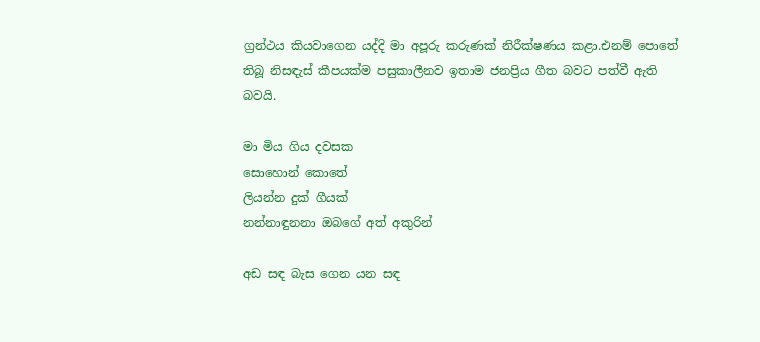ග්‍රන්ථය කියවාගෙන යද්දි මා අපූරු කරුණක් නිරීක්ෂණය කළා.එනම් පොතේ තිබූ නිසඳැස් කීපයක්ම පසුකාලීනව ඉතාම ජනප්‍රිය ගීත බවට පත්වී ඇති බවයි.

මා මිය ගිය දවසක
සොහොන් කොතේ
ලියන්න දුක් ගීයක්
නන්නාඳුනනා ඔබගේ අත් අකුරින්

අඩ සඳ බැස ගෙන යන සඳ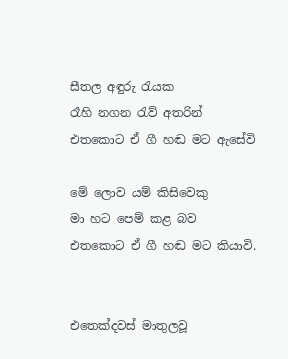සීතල අඳුරු රැයක
රෑහි නගන රැව් අතරින්
එතකොට ඒ ගී හඬ මට ඇසේවි

මේ ලොව යම් කිසිවෙකු
මා හට පෙම් කළ බව
එතකොට ඒ ගී හඬ මට කියාවි.


එතෙක්දවස් මාතුලවූ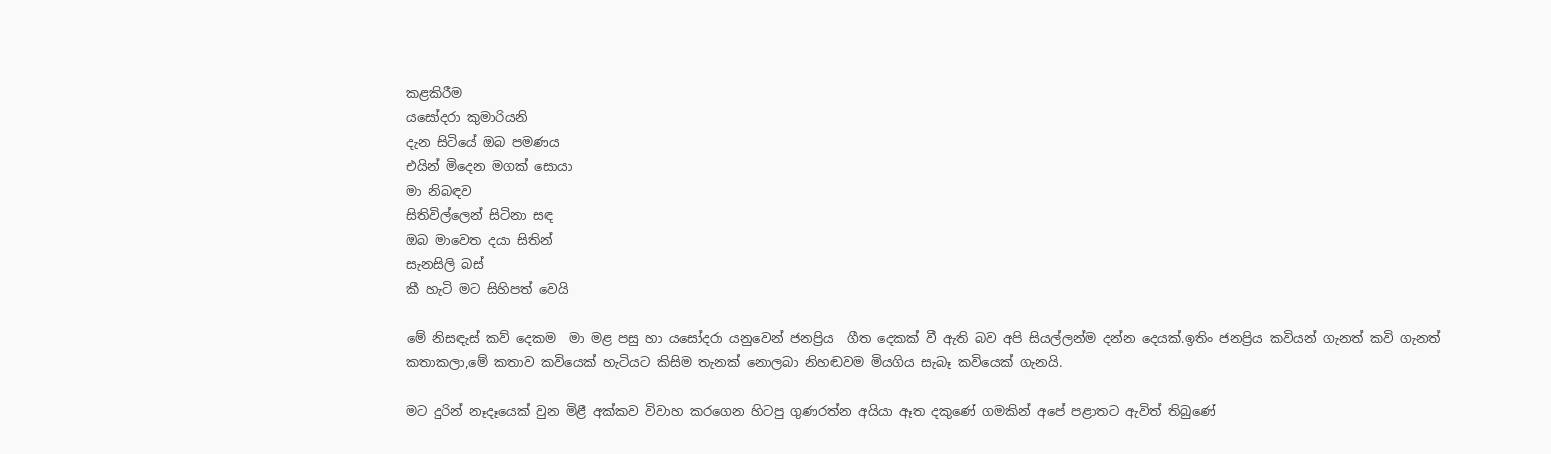කළකිරීම
යසෝදරා කුමාරියනි
දැන සිටියේ ඔබ පමණය
එයින් මිදෙන මගක් සොයා
මා නිබඳව
සිතිවිල්ලෙන් සිටිනා සඳ
ඔබ මාවෙත දයා සිතින්
සැනසිලි බස්
කී හැටි මට සිහිපත් වෙයි

මේ නිසඳැස් කව් දෙකම  මා මළ පසු හා යසෝදරා යනුවෙන් ජනප්‍රිය  ගීත දෙකක් වී ඇති බව අපි සියල්ලන්ම දන්න දෙයක්.ඉතිං ජනප්‍රිය කවියන් ගැනත් කවි ගැනත්  කතාකලා,මේ කතාව කවියෙක් හැටියට කිසිම තැනක් නොලබා නිහඬවම මියගිය සැබෑ කවියෙක් ගැනයි.

මට දුරින් නෑදෑයෙක් වුන මිළී අක්කව විවාහ කරගෙන හිටපු ගුණරත්න අයියා ඈත දකුණේ ගමකින් අපේ පළාතට ඇවිත් තිබුණේ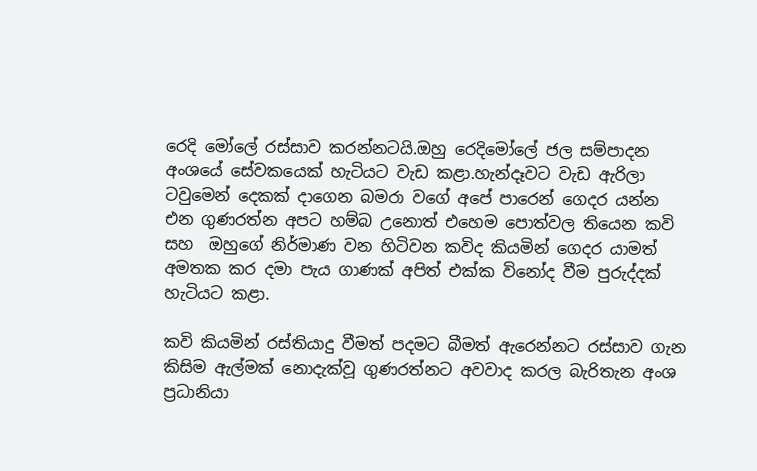රෙදි මෝලේ රස්සාව කරන්නටයි.ඔහු රෙදිමෝලේ ජල සම්පාදන අංශයේ සේවකයෙක් හැටියට වැඩ කළා.හැන්දෑවට වැඩ ඇරිලා ටවුමෙන් දෙකක් දාගෙන බමරා වගේ අපේ පාරෙන් ගෙදර යන්න එන ගුණරත්න අපට හම්බ උනොත් එහෙම පොත්වල තියෙන කවි සහ  ඔහුගේ නිර්මාණ වන හිටිවන කවිද කියමින් ගෙදර යාමත් අමතක කර දමා පැය ගාණක් අපිත් එක්ක විනෝද වීම පුරුද්දක් හැටියට කළා.

කවි කියමින් රස්තියාදු වීමත් පදමට බීමත් ඇරෙන්නට රස්සාව ගැන කිසිම ඇල්මක් නොදැක්වූ ගුණරත්නට අවවාද කරල බැරිතැන අංශ ප්‍රධානියා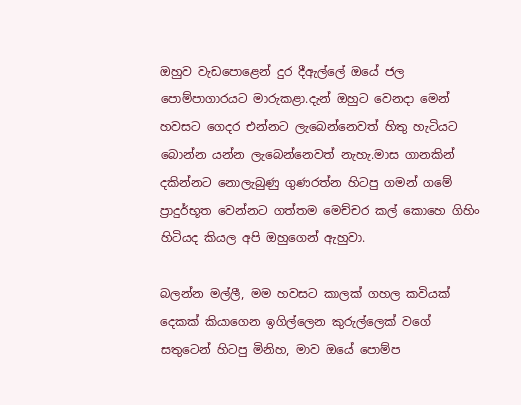ඔහුව වැඩපොළෙන් දුර දීඇල්ලේ ඔයේ ජල පොම්පාගාරයට මාරුකළා.දැන් ඔහුට වෙනදා මෙන් හවසට ගෙදර එන්නට ලැබෙන්නෙවත් හිතු හැටියට බොන්න යන්න ලැබෙන්නෙවත් නැහැ.මාස ගානකින් දකින්නට නොලැබුණු ගුණරත්න හිටපු ගමන් ගමේ ප්‍රාදුර්භූත වෙන්නට ගත්තම මෙච්චර කල් කොහෙ ගිහිං හිටියද කියල අපි ඔහුගෙන් ඇහුවා.

බලන්න මල්ලී, මම හවසට කාලක් ගහල කවියක් දෙකක් කියාගෙන ඉගිල්ලෙන කුරුල්ලෙක් වගේ  සතුටෙන් හිටපු මිනිහ, මාව ඔයේ පොම්ප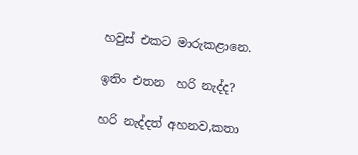හවුස් එකට මාරුකළානෙ.

ඉතිං එතන  හරි නැද්ද?

හරි නැද්දත් අහනව,කතා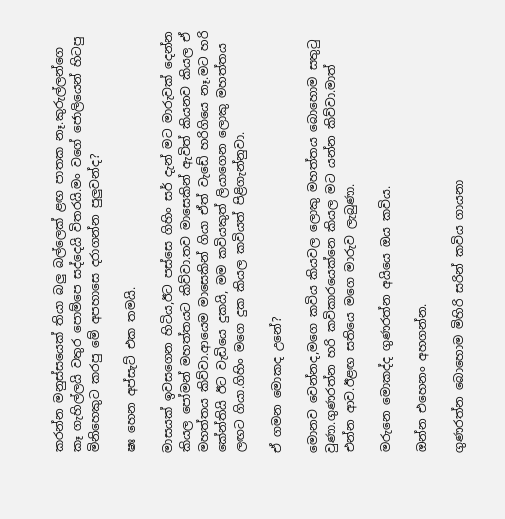කරන්න මනුස්සයෙක් තියා බලු බල්ලෙක් ළඟ පාතක නෑ.කුරුල්ලන්ගෙ කෑ ගැහිල්ලයි වතුර පොම්පෙ සද්දෙයි විතරයි.මං වගේ ජොලියෙන් හිටපු මිනිහෙකුට කරපු මේ අපහාසෙ දරාගන්න පුලුවන්ද?

ෂඃ හෙන අප්සැට් එක තමයි.

මාසයක් ඉවසගෙන හිටිය,ඊට පස්සෙ ගිහිං සර් දැන් මට මාරුවක් දෙන්න කියල පෝමන් මහත්තයට කිව්වා.තව මාසෙකින් ඇවිත් කියනව කියල ඒ මහත්තය කිව්වා.ආයෙම මාසෙකින් ගියා ඒත් වැඩේ හරිගියෙ නෑ.මට හරි කේන්තියි ඊට වැඩියෙ දුකයි, මම කවියකුත් ලියාගෙන ලොකු මහත්තය ලඟට ගියා.ගිහිං මගෙ දුක කියල කවියත් පිළිගැන්නුවා.

ඒ ගමන මොකද උනේ?

මොනව වෙන්නද,මගෙ කවිය කියවල ලොකු මහත්තය බොහොම සතුටු වුණා.ගුණරත්න හරි කවිකාරයෙක්නෙ කියල මට යන්න කිව්වා.මාත් එන්න ආව.ඊළඟ සතියෙ මගෙ මාරුව ලැබුණා.

මරුනෙ මොකද්ද ගුණරත්න අයියෙ ඔය කවිය.

ඔන්න එහෙනං අහගන්න.

ගුණරත්න බොහොම මිහිරි සරින් කවිය ගායනා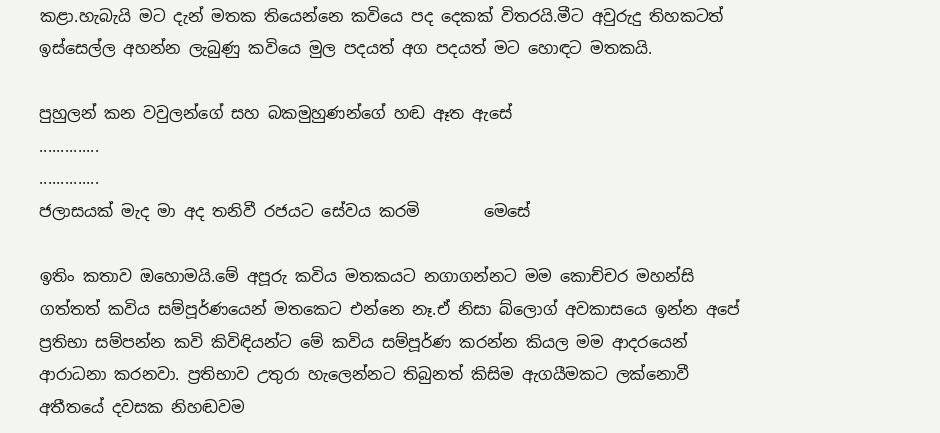කළා.හැබැයි මට දැන් මතක තියෙන්නෙ කවියෙ පද දෙකක් විතරයි.මීට අවුරුදු තිහකටත් ඉස්සෙල්ල අහන්න ලැබුණු කවියෙ මුල පදයත් අග පදයත් මට හොඳට මතකයි.

පුහුලන් කන වවුලන්ගේ සහ බකමුහුණන්ගේ හඬ ඈත ඇසේ
..............
..............
ජලාසයක් මැද මා අද තනිවී රජයට සේවය කරමි        මෙසේ

ඉතිං කතාව ඔහොමයි.මේ අපූරු කවිය මතකයට නගාගන්නට මම කොච්චර මහන්සි ගත්තත් කවිය සම්පූර්ණයෙන් මතකෙට එන්නෙ නෑ.ඒ නිසා බ්ලොග් අවකාසයෙ ඉන්න අපේ ප්‍රතිභා සම්පන්න කවි කිවිඳියන්ට මේ කවිය සම්පූර්ණ කරන්න කියල මම ආදරයෙන් ආරාධනා කරනවා. ප්‍රතිභාව උතුරා හැලෙන්නට තිබුනත් කිසිම ඇගයීමකට ලක්නොවී අතීතයේ දවසක නිහඬවම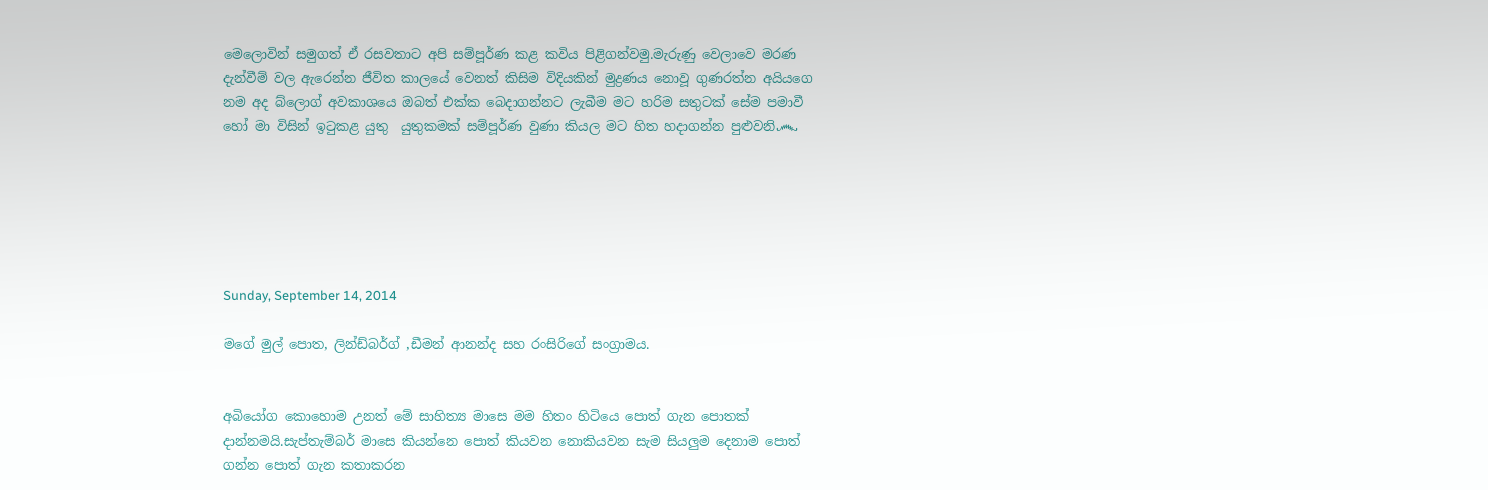මෙලොවින් සමුගත් ඒ රසවතාට අපි සම්පූර්ණ කළ කවිය පිළිගන්වමු.මැරුණු වෙලාවෙ මරණ දැන්වීම් වල ඇරෙන්න ජීවිත කාලයේ වෙනත් කිසිම විදියකින් මුද්‍රණය නොවූ ගුණරත්න අයියගෙ නම අද බ්ලොග් අවකාශයෙ ඔබත් එක්ක බෙදාගන්නට ලැබීම මට හරිම සතුටක් සේම පමාවී හෝ මා විසින් ඉටුකළ යුතු  යුතුකමක් සම්පූර්ණ වුණා කියල මට හිත හදාගන්න පුළුවනි෴






Sunday, September 14, 2014

මගේ මුල් පොත, ලින්ඩ්බර්ග් ,ඩීමන් ආනන්ද සහ රංසිරිගේ සංග්‍රාමය.


අබියෝග කොහොම උනත් මේ සාහිත්‍ය මාසෙ මම හිතං හිටියෙ පොත් ගැන පොතක් දාන්නමයි.සැප්තැම්බර් මාසෙ කියන්නෙ පොත් කියවන නොකියවන සැම සියලුම දෙනාම පොත් ගන්න පොත් ගැන කතාකරන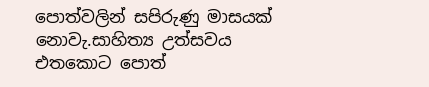පොත්වලින් සපිරුණු මාසයක් නොවැ.සාහිත්‍ය උත්සවය එතකොට පොත්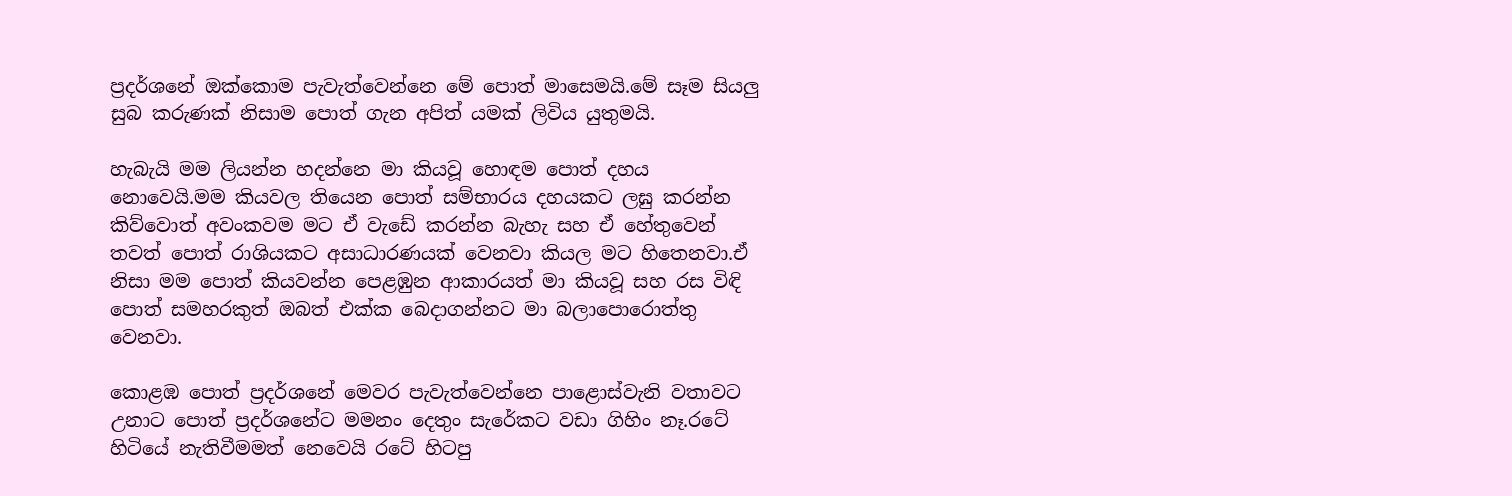ප්‍රදර්ශනේ ඔක්කොම පැවැත්වෙන්නෙ මේ පොත් මාසෙමයි.මේ සෑම සියලු සුබ කරුණක් නිසාම පොත් ගැන අපිත් යමක් ලිවිය යුතුමයි.

හැබැයි මම ලියන්න හදන්නෙ මා කියවූ හොඳම පොත් දහය නොවෙයි.මම කියවල තියෙන පොත් සම්භාරය දහයකට ලඝු කරන්න කිව්වොත් අවංකවම මට ඒ වැඩේ කරන්න බැහැ සහ ඒ හේතුවෙන් තවත් පොත් රාශියකට අසාධාරණයක් වෙනවා කියල මට හිතෙනවා.ඒ නිසා මම පොත් කියවන්න පෙළඹුන ආකාරයත් මා කියවූ සහ රස විඳි පොත් සමහරකුත් ඔබත් එක්ක බෙදාගන්නට මා බලාපොරොත්තු වෙනවා.

කොළඹ පොත් ප්‍රදර්ශනේ මෙවර පැවැත්වෙන්නෙ පාළොස්වැනි වතාවට උනාට පොත් ප්‍රදර්ශනේට මමනං දෙතුං සැරේකට වඩා ගිහිං නෑ.රටේ හිටියේ නැතිවීමමත් නෙවෙයි රටේ හිටපු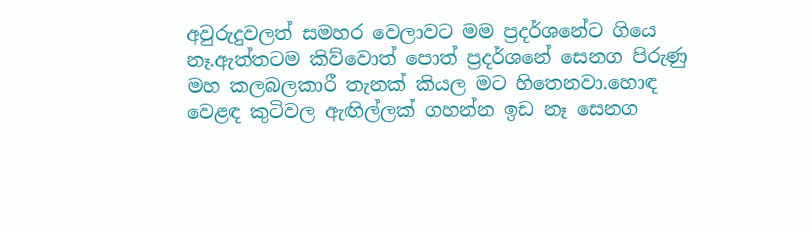අවුරුදුවලත් සමහර වෙලාවට මම ප්‍රදර්ශනේට ගියෙ නෑ.ඇත්තටම කිව්වොත් පොත් ප්‍රදර්ශනේ සෙනග පිරුණු මහ කලබලකාරී තැනක් කියල මට හිතෙනවා.හොඳ වෙළඳ කුටිවල ඇඟිල්ලක් ගහන්න ඉඩ නෑ සෙනග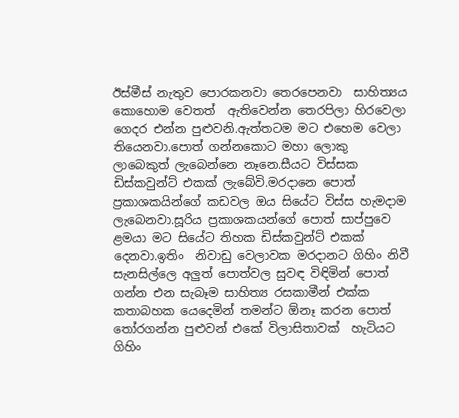ඊස්මීස් නැතුව පොරකනවා තෙරපෙනවා  සාහිත්‍යය කොහොම වෙතත්  ඇතිවෙන්න තෙරපිලා හිරවෙලා ගෙදර එන්න පුළුවනි.ඇත්තටම මට එහෙම වෙලා තියෙනවා.පොත් ගන්නකොට මහා ලොකු ලාබෙකුත් ලැබෙන්නෙ නෑනෙ.සීයට විස්සක ඩිස්කවුන්ට් එකක් ලැබේවි.මරදානෙ පොත් ප්‍රකාශකයින්ගේ කඩවල ඔය සියේට විස්ස හැමදාම ලැබෙනවා.සූරිය ප්‍රකාශකයන්ගේ පොත් සාප්පුවෙ ළමයා මට සියේට තිහක ඩිස්කවුන්ට් එකක් දෙනවා.ඉතිං  නිවාඩු වෙලාවක මරදානට ගිහිං නිවී සැනසිල්ලෙ අලුත් පොත්වල සුවඳ විඳිමින් පොත් ගන්න එන සැබෑම සාහිත්‍ය රසකාමීන් එක්ක කතාබහක යෙදෙමින් තමන්ට ඕනෑ කරන පොත් තෝරගන්න පුළුවන් එකේ විලාසිතාවක්  හැටියට ගිහිං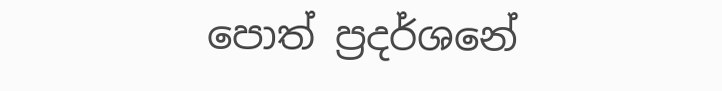පොත් ප්‍රදර්ශනේ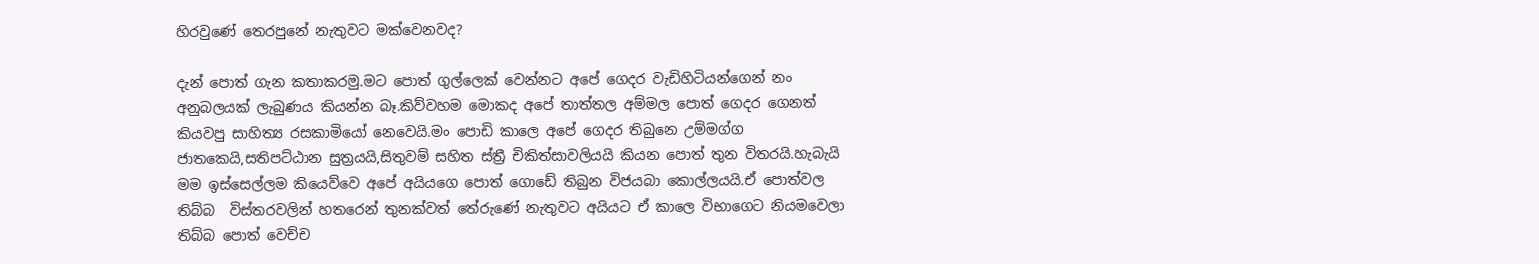හිරවුණේ තෙරපුනේ නැතුවට මක්වෙනවද?

දැන් පොත් ගැන කතාකරමු.මට පොත් ගුල්ලෙක් වෙන්නට අපේ ගෙදර වැඩිහිටියන්ගෙන් නං අනුබලයක් ලැබුණය කියන්න බෑ.කිව්වහම මොකද අපේ තාත්තල අම්මල පොත් ගෙදර ගෙනත් කියවපු සාහිත්‍ය රසකාමියෝ නෙවෙයි.මං පොඩි කාලෙ අපේ ගෙදර තිබුනෙ උම්මග්ග ජාතකෙයි,සතිපට්ඨාන සුත්‍රයයි,සිතුවම් සහිත ස්ත්‍රී චිකිත්සාවලියයි කියන පොත් තුන විතරයි.හැබැයි මම ඉස්සෙල්ලම කියෙව්වෙ අපේ අයියගෙ පොත් ගොඩේ තිබුන විජයබා කොල්ලයයි.ඒ පොත්වල තිබ්බ  විස්තරවලින් හතරෙන් තුනක්වත් තේරුණේ නැතුවට අයියට ඒ කාලෙ විභාගෙට නියමවෙලා තිබ්බ පොත් වෙච්ච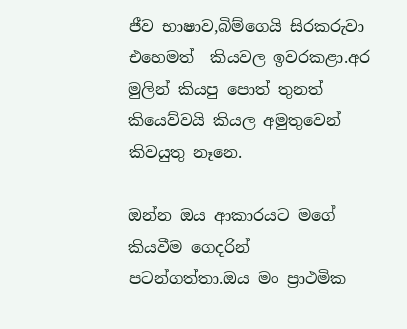ජීව භාෂාව,බිම්ගෙයි සිරකරුවා එහෙමත්  කියවල ඉවරකළා.අර මුලින් කියපු පොත් තුනත් කියෙව්වයි කියල අමුතුවෙන් කිවයුතු නෑනෙ.

ඔන්න ඔය ආකාරයට මගේ කියවීම ගෙදරින් පටන්ගත්තා.ඔය මං ප්‍රාථමික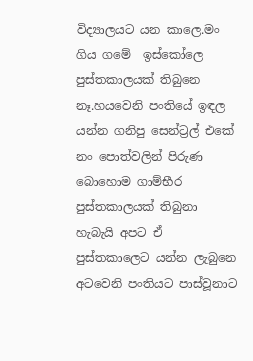විද්‍යාලයට යන කාලෙ.මං ගිය ගමේ  ඉස්කෝලෙ පුස්තකාලයක් තිබුනෙ නෑ.හයවෙනි පංතියේ ඉඳල යන්න ගනිපු සෙන්ට්‍රල් එකේ නං පොත්වලින් පිරුණ බොහොම ගාම්භීර පුස්තකාලයක් තිබුනා හැබැයි අපට ඒ පුස්තකාලෙට යන්න ලැබුනෙ අටවෙනි පංතියට පාස්වූනාට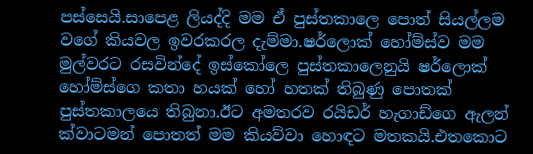පස්සෙයි.සාපෙළ ලියද්දි මම ඒ පුස්තකාලෙ පොත් සියල්ලම වගේ කියවල ඉවරකරල දැම්මා.ෂර්ලොක් හෝම්ස්ව මම මුල්වරට රසවින්දේ ඉස්කෝලෙ පුස්තකාලෙනුයි ෂර්ලොක් හෝම්ස්ගෙ කතා හයක් හෝ හතක් තිබුණු පොතක් පුස්තකාලයෙ තිබුනා.ඊට අමතරව රයිඩර් හැගාඩ්ගෙ ඇලන් ක්වාටමන් පොතත් මම කියව්වා හොඳට මතකයි.එතකොට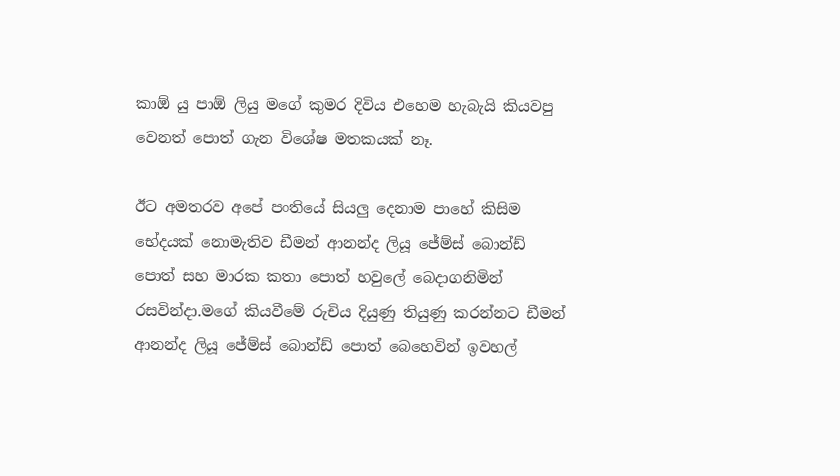කාඕ යු පාඕ ලියු මගේ කුමර දිවිය එහෙම හැබැයි කියවපු වෙනත් පොත් ගැන විශේෂ මතකයක් නෑ.

ඊට අමතරව අපේ පංතියේ සියලු දෙනාම පාහේ කිසිම භේදයක් නොමැතිව ඩීමන් ආනන්ද ලියූ ජේම්ස් බොන්ඩ් පොත් සහ මාරක කතා පොත් හවුලේ බෙදාගනිමින් රසවින්දා.මගේ කියවීමේ රුචිය දියුණු තියුණු කරන්නට ඩීමන් ආනන්ද ලියූ ජේම්ස් බොන්ඩ් පොත් බෙහෙවින් ඉවහල්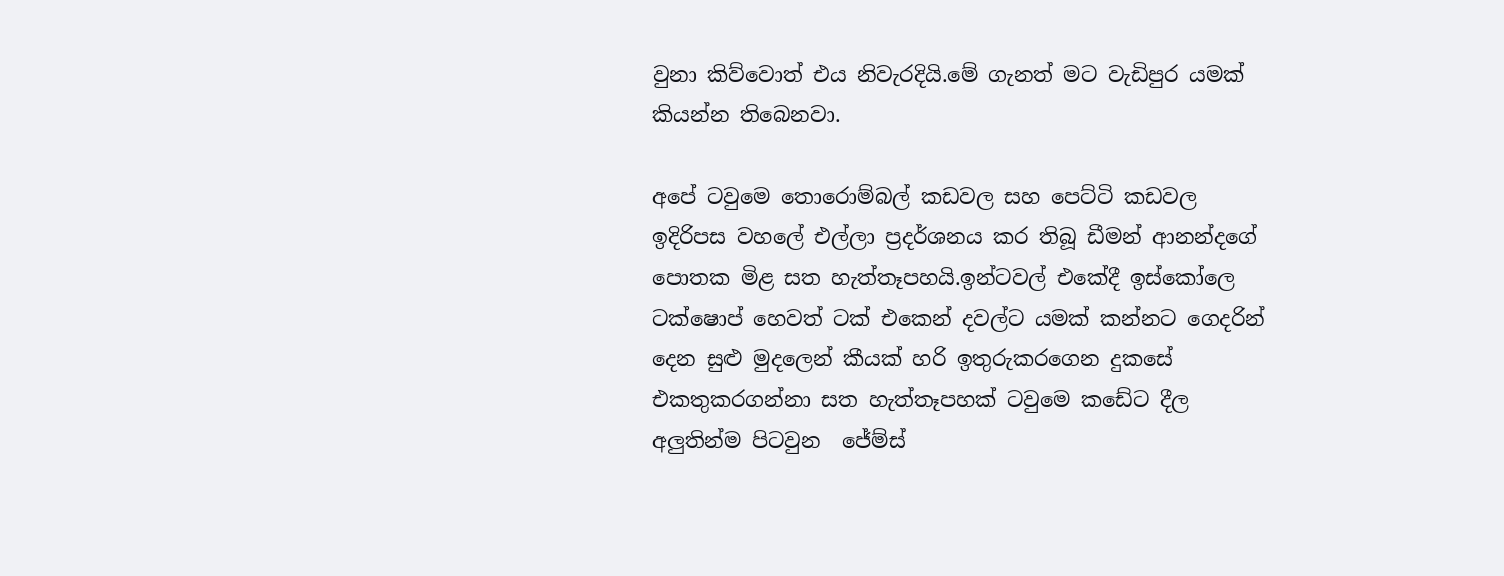වුනා කිව්වොත් එය නිවැරදියි.මේ ගැනත් මට වැඩිපුර යමක් කියන්න තිබෙනවා.

අපේ ටවුමෙ තොරොම්බල් කඩවල සහ පෙට්ටි කඩවල ඉදිරිපස වහලේ එල්ලා ප්‍රදර්ශනය කර තිබූ ඩීමන් ආනන්දගේ පොතක මිළ සත හැත්තෑපහයි.ඉන්ටවල් එකේදී ඉස්කෝලෙ ටක්ෂොප් හෙවත් ටක් එකෙන් දවල්ට යමක් කන්නට ගෙදරින් දෙන සුළු මුදලෙන් කීයක් හරි ඉතුරුකරගෙන දුකසේ එකතුකරගන්නා සත හැත්තෑපහක් ටවුමෙ කඩේට දීල අලුතින්ම පිටවුන  ජේම්ස්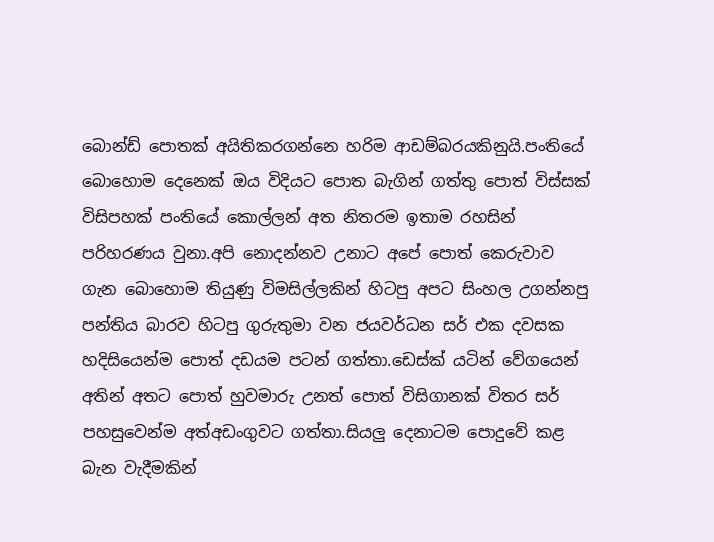බොන්ඩ් පොතක් අයිතිකරගන්නෙ හරිම ආඩම්බරයකිනුයි.පංතියේ බොහොම දෙනෙක් ඔය විදියට පොත බැගින් ගත්තු පොත් විස්සක් විසිපහක් පංතියේ කොල්ලන් අත නිතරම ඉතාම රහසින්  පරිහරණය වුනා.අපි නොදන්නව උනාට අපේ පොත් කෙරුවාව ගැන බොහොම තියුණු විමසිල්ලකින් හිටපු අපට සිංහල උගන්නපු පන්තිය බාරව හිටපු ගුරුතුමා වන ජයවර්ධන සර් එක දවසක හදිසියෙන්ම පොත් දඩයම පටන් ගත්තා.ඩෙස්ක් යටින් වේගයෙන් අතින් අතට පොත් හුවමාරු උනත් පොත් විසිගානක් විතර සර් පහසුවෙන්ම අත්අඩංගුවට ගත්තා.සියලු දෙනාටම පොදුවේ කළ බැන වැදීමකින්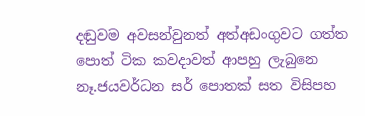දඬුවම අවසන්වුනත් අත්අඩංගුවට ගත්ත පොත් ටික කවදාවත් ආපහු ලැබුනෙ නෑ.ජයවර්ධන සර් පොතක් සත විසිපහ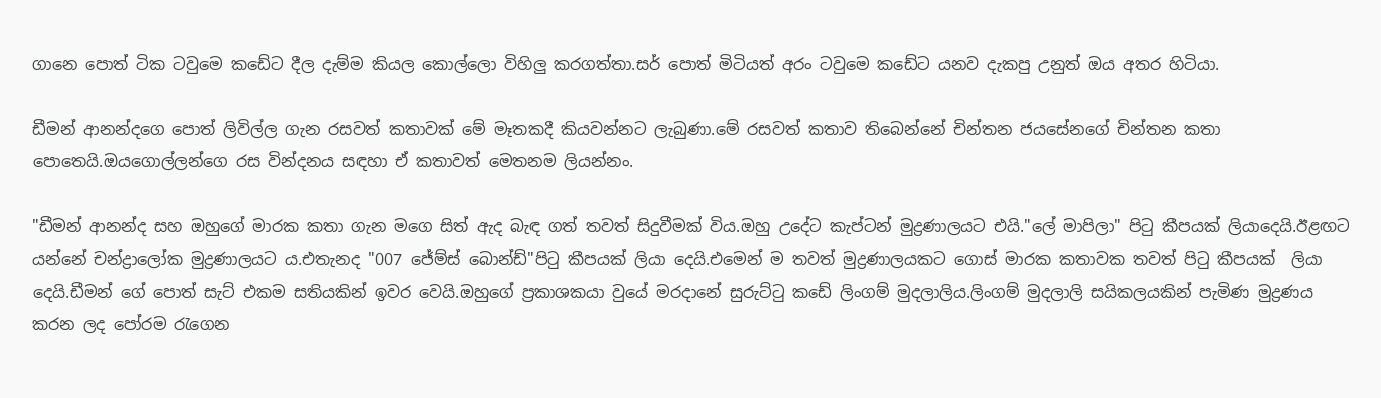ගානෙ පොත් ටික ටවුමෙ කඩේට දීල දැම්ම කියල කොල්ලො විහිලු කරගත්තා.සර් පොත් මිටියත් අරං ටවුමෙ කඩේට යනව දැකපු උනුත් ඔය අතර හිටියා.

ඩීමන් ආනන්දගෙ පොත් ලිවිල්ල ගැන රසවත් කතාවක් මේ මෑතකදී කියවන්නට ලැබුණා.මේ රසවත් කතාව තිබෙන්නේ චින්තන ජයසේනගේ චින්තන කතා පොතෙයි.ඔයගොල්ලන්ගෙ රස වින්දනය සඳහා ඒ කතාවත් මෙතනම ලියන්නං.

"ඩීමන් ආනන්ද සහ ඔහුගේ මාරක කතා ගැන මගෙ සිත් ඇද බැඳ ගත් තවත් සිදුවීමක් විය.ඔහු උදේට කැප්ටන් මුද්‍රණාලයට එයි."ලේ මාපිලා" පිටු කීපයක් ලියාදෙයි.ඊළඟට යන්නේ චන්ද්‍රාලෝක මුද්‍රණාලයට ය.එතැනද "007 ජේම්ස් බොන්ඩ්"පිටු කීපයක් ලියා දෙයි.එමෙන් ම තවත් මුද්‍රණාලයකට ගොස් මාරක කතාවක තවත් පිටු කීපයක්  ලියා දෙයි.ඩීමන් ගේ පොත් සැට් එකම සතියකින් ඉවර වෙයි.ඔහුගේ ප්‍රකාශකයා වුයේ මරදානේ සුරුට්ටු කඩේ ලිංගම් මුදලාලිය.ලිංගම් මුදලාලි සයිකලයකින් පැමිණ මුද්‍රණය කරන ලද පෝරම රැගෙන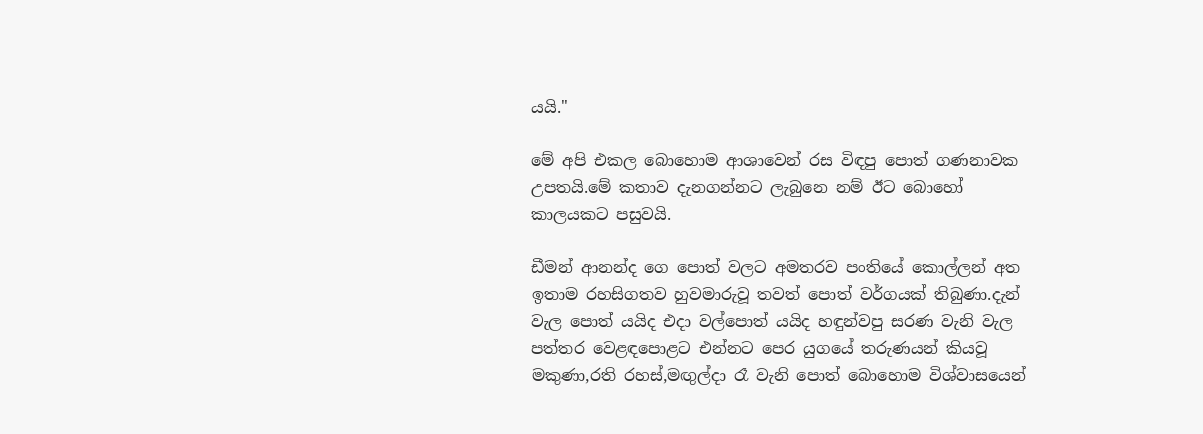යයි."

මේ අපි එකල බොහොම ආශාවෙන් රස විඳපු පොත් ගණනාවක උපතයි.මේ කතාව දැනගන්නට ලැබුනෙ නම් ඊට බොහෝ කාලයකට පසුවයි.

ඩීමන් ආනන්ද ගෙ පොත් වලට අමතරව පංතියේ කොල්ලන් අත ඉතාම රහසිගතව හුවමාරුවූ තවත් පොත් වර්ගයක් තිබුණා.දැන් වැල පොත් යයිද එදා වල්පොත් යයිද හඳුන්වපු සරණ වැනි වැල පත්තර වෙළඳපොළට එන්නට පෙර යුගයේ තරුණයන් කියවූ මකුණා,රති රහස්,මඟුල්දා රෑ වැනි පොත් බොහොම විශ්වාසයෙන්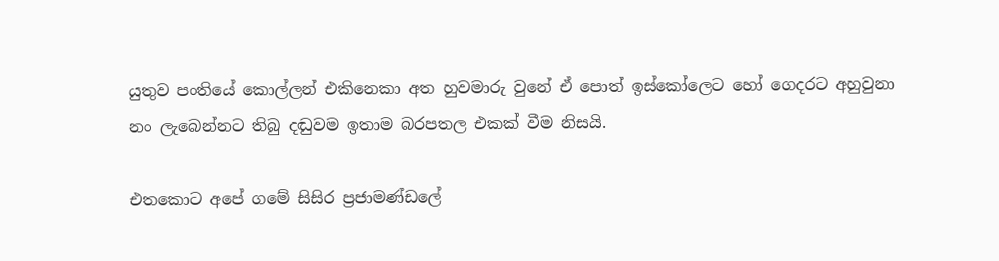යුතුව පංතියේ කොල්ලන් එකිනෙකා අත හුවමාරු වුනේ ඒ පොත් ඉස්කෝලෙට හෝ ගෙදරට අහුවුනා නං ලැබෙන්නට තිබු දඬුවම ඉතාම බරපතල එකක් වීම නිසයි.

එතකොට අපේ ගමේ සිසිර ප්‍රජාමණ්ඩලේ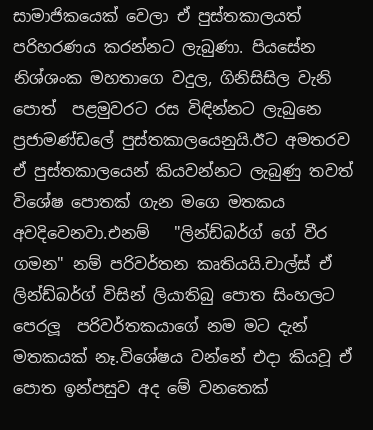සාමාජිකයෙක් වෙලා ඒ පුස්තකාලයත් පරිහරණය කරන්නට ලැබුණා. පියසේන නිශ්ශංක මහතාගෙ වදුල, ගිනිසිසිල වැනි පොත්  පළමුවරට රස විඳින්නට ලැබුනෙ ප්‍රජාමණ්ඩලේ පුස්තකාලයෙනුයි.ඊට අමතරව ඒ පුස්තකාලයෙන් කියවන්නට ලැබුණු තවත් විශේෂ පොතක් ගැන මගෙ මතකය අවදිවෙනවා.එනම්   "ලින්ඩ්බර්ග් ගේ වීර ගමන" නම් පරිවර්තන කෘතියයි.චාල්ස් ඒ ලින්ඩ්බර්ග් විසින් ලියාතිබු පොත සිංහලට පෙරලූ  පරිවර්තකයාගේ නම මට දැන් මතකයක් නෑ.විශේෂය වන්නේ එදා කියවූ ඒ පොත ඉන්පසුව අද මේ වනතෙක්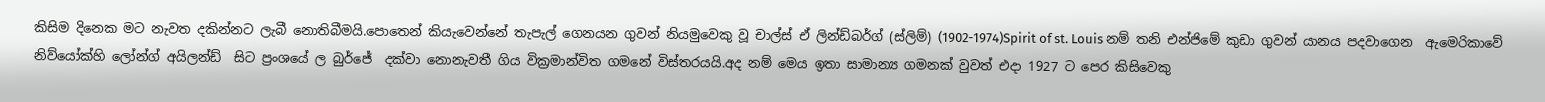කිසිම දිනෙක මට නැවත දකින්නට ලැබී නොතිබීමයි.පොතෙන් කියැවෙන්නේ තැපැල් ගෙනයන ගුවන් නියමුවෙකු වූ චාල්ස් ඒ ලින්ඩ්බර්ග් (ස්ලිම්) (1902-1974)Spirit of st. Louis නම් තනි එන්ජිමේ කුඩා ගුවන් යානය පදවාගෙන  ඇමෙරිකාවේ නිව්යෝක්හි ලෝන්ග් අයිලන්ඩ්  සිට ප්‍රංශයේ ල බුර්ජේ  දක්වා නොනැවතී ගිය වික්‍රමාන්විත ගමනේ විස්තරයයි.අද නම් මෙය ඉතා සාමාන්‍ය ගමනක් වුවත් එදා 1927 ට පෙර කිසිවෙකු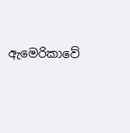ඇමෙරිකාවේ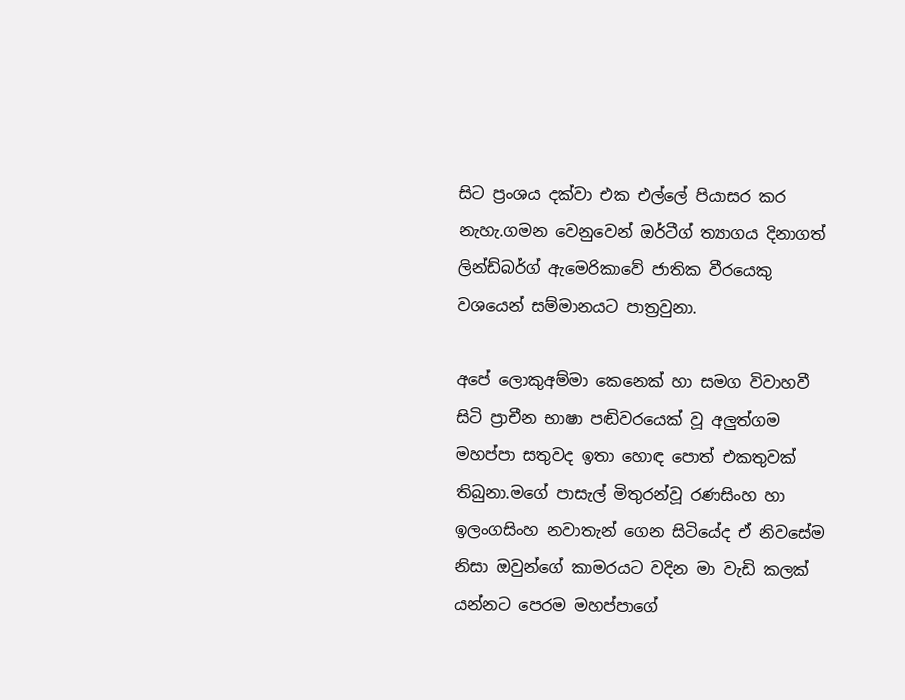සිට ප්‍රංශය දක්වා එක එල්ලේ පියාසර කර නැහැ.ගමන වෙනුවෙන් ඔර්ටීග් ත්‍යාගය දිනාගත් ලින්ඩ්බර්ග් ඇමෙරිකාවේ ජාතික වීරයෙකු වශයෙන් සම්මානයට පාත්‍රවුනා.

අපේ ලොකුඅම්මා කෙනෙක් හා සමග විවාහවී සිටි ප්‍රාචීන භාෂා පඬිවරයෙක් වූ අලුත්ගම මහප්පා සතුවද ඉතා හොඳ පොත් එකතුවක් තිබුනා.මගේ පාසැල් මිතුරන්වූ රණසිංහ හා ඉලංගසිංහ නවාතැන් ගෙන සිටියේද ඒ නිවසේම නිසා ඔවුන්ගේ කාමරයට වදින මා වැඩි කලක් යන්නට පෙරම මහප්පාගේ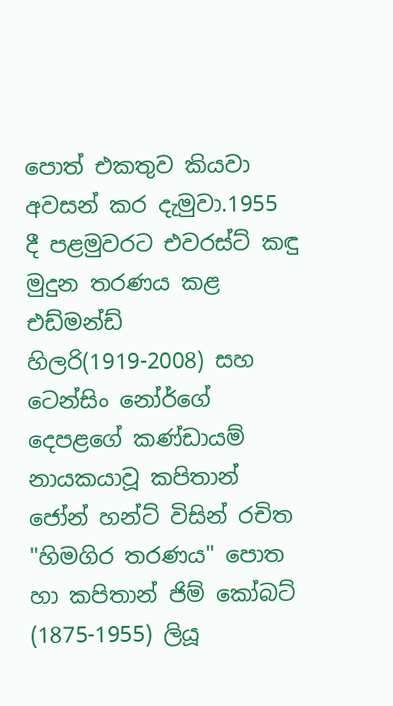පොත් එකතුව කියවා අවසන් කර දැමුවා.1955 දී පළමුවරට එවරස්ට් කඳු මුදුන තරණය කළ එඩ්මන්ඩ් හිලරි(1919-2008) සහ ටෙන්සිං නෝර්ගේ දෙපළගේ කණ්ඩායම් නායකයාවූ කපිතාන් ජෝන් හන්ට් විසින් රචිත  "හිමගිර තරණය" පොත හා කපිතාන් ජිම් කෝබට් (1875-1955) ලියූ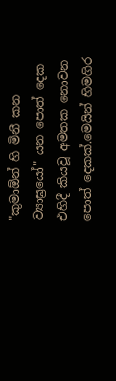"කුමාඕන් හි මිනී කන ව්‍යාඝ්‍රයෝ" යන පොත් දෙක එහිදී කියවූ අමතක නොවන පොත් දෙකක්.මෙයින් හිමගිර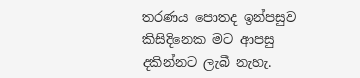තරණය පොතද ඉන්පසුව කිසිදිනෙක මට ආපසු දකින්නට ලැබී නැහැ.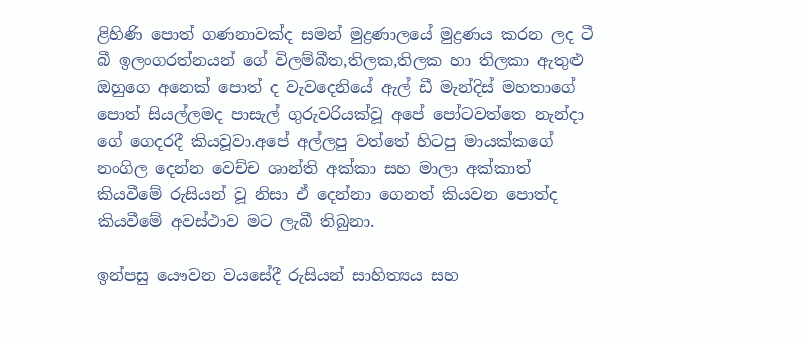ළිහිණි පොත් ගණනාවක්ද සමන් මුද්‍රණාලයේ මුද්‍රණය කරන ලද ටී බී ඉලංගරත්නයන් ගේ විලම්බීත,තිලක,තිලක හා තිලකා ඇතුළු ඔහුගෙ අනෙක් පොත් ද වැවදෙනියේ ඇල් ඩී මැන්දිස් මහතාගේ පොත් සියල්ලමද පාසැල් ගුරුවරියක්වූ අපේ පෝටවත්තෙ නැන්දා ගේ ගෙදරදී කියවූවා.අපේ අල්ලපු වත්තේ හිටපු මායක්කගේ නංගිල දෙන්න වෙච්ච ශාන්ති අක්කා සහ මාලා අක්කාත් කියවීමේ රුසියන් වූ නිසා ඒ දෙන්නා ගෙනත් කියවන පොත්ද කියවීමේ අවස්ථාව මට ලැබී තිබුනා.

ඉන්පසු යෞවන වයසේදී රුසියන් සාහිත්‍යය සහ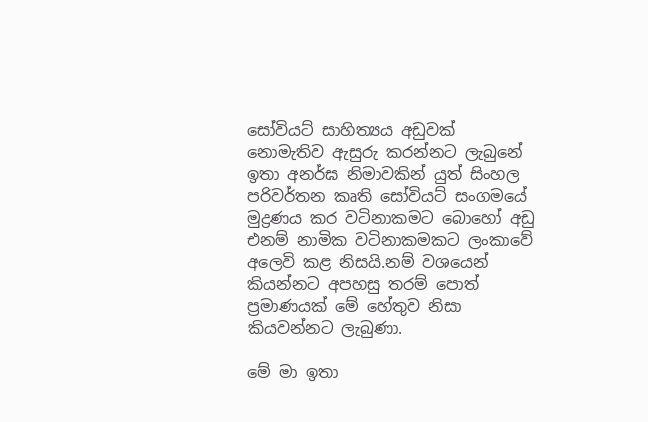සෝවියට් සාහිත්‍යය අඩුවක් නොමැතිව ඇසුරු කරන්නට ලැබුනේ ඉතා අනර්ඝ නිමාවකින් යුත් සිංහල පරිවර්තන කෘති සෝවියට් සංගමයේ මුද්‍රණය කර වටිනාකමට බොහෝ අඩු එනම් නාමික වටිනාකමකට ලංකාවේ අලෙවි කළ නිසයි.නම් වශයෙන් කියන්නට අපහසු තරම් පොත් ප්‍රමාණයක් මේ හේතුව නිසා කියවන්නට ලැබුණා.

මේ මා ඉතා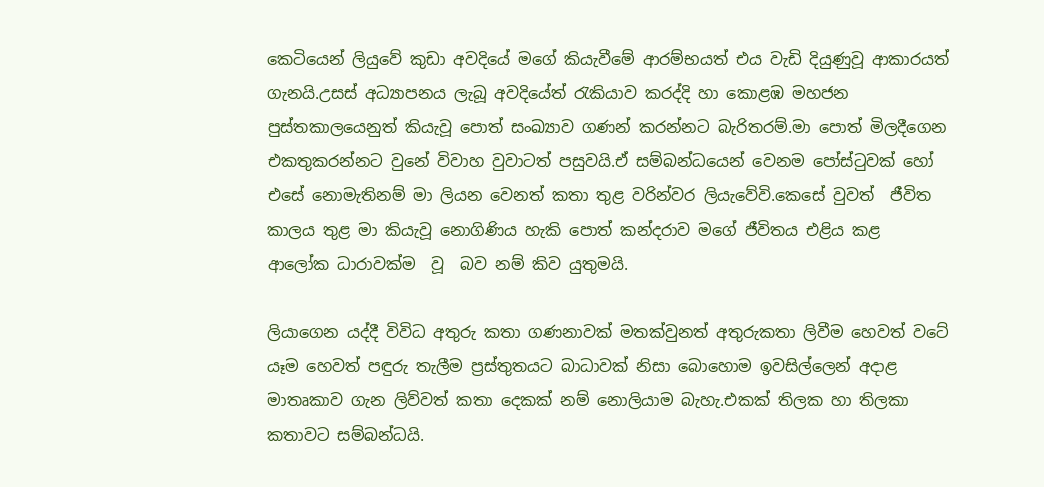කෙටියෙන් ලියුවේ කුඩා අවදියේ මගේ කියැවීමේ ආරම්භයත් එය වැඩි දියුණුවූ ආකාරයත් ගැනයි.උසස් අධ්‍යාපනය ලැබූ අවදියේත් රැකියාව කරද්දි හා කොළඹ මහජන පුස්තකාලයෙනුත් කියැවූ පොත් සංඛ්‍යාව ගණන් කරන්නට බැරිතරම්.මා පොත් මිලදීගෙන එකතුකරන්නට වුනේ විවාහ වුවාටත් පසුවයි.ඒ සම්බන්ධයෙන් වෙනම පෝස්ටුවක් හෝ එසේ නොමැතිනම් මා ලියන වෙනත් කතා තුළ වරින්වර ලියැවේවි.කෙසේ වුවත්  ජීවිත කාලය තුළ මා කියැවූ නොගිණිය හැකි පොත් කන්දරාව මගේ ජීවිතය එළිය කළ  ආලෝක ධාරාවක්ම  වූ  බව නම් කිව යුතුමයි.

ලියාගෙන යද්දී විවිධ අතුරු කතා ගණනාවක් මතක්වුනත් අතුරුකතා ලිවීම හෙවත් වටේ යෑම හෙවත් පඳුරු තැලීම ප්‍රස්තුතයට බාධාවක් නිසා බොහොම ඉවසිල්ලෙන් අදාළ මාතෘකාව ගැන ලිව්වත් කතා දෙකක් නම් නොලියාම බැහැ.එකක් තිලක හා තිලකා කතාවට සම්බන්ධයි.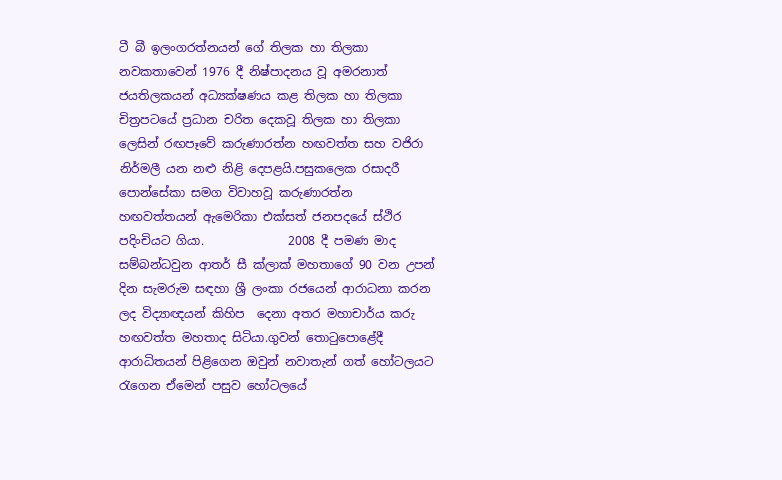ටී බී ඉලංගරත්නයන් ගේ තිලක හා තිලකා නවකතාවෙන් 1976 දී නිෂ්පාදනය වූ අමරනාත් ජයතිලකයන් අධ්‍යක්ෂණය කළ තිලක හා තිලකා චිත්‍රපටයේ ප්‍රධාන චරිත දෙකවූ තිලක හා තිලකා ලෙසින් රඟපෑවේ කරුණාරත්න හඟවත්ත සහ වජිරා නිර්මලී යන නළු නිළි දෙපළයි.පසුකලෙක රසාදරී පොන්සේකා සමග විවාහවූ කරුණාරත්න   හඟවත්තයන් ඇමෙරිකා එක්සත් ජනපදයේ ස්ථිර පදිංචියට ගියා.              2008 දී පමණ මාද සම්බන්ධවුන ආතර් සී ක්ලාක් මහතාගේ 90 වන උපන් දින සැමරුම සඳහා ශ්‍රී ලංකා රජයෙන් ආරාධනා කරන ලද විද්‍යාඥයන් කිහිප  දෙනා අතර මහාචාර්ය කරු හඟවත්ත මහතාද සිටියා.ගුවන් තොටුපොළේදී ආරාධිතයන් පිළිගෙන ඔවුන් නවාතැන් ගත් හෝටලයට රැගෙන ඒමෙන් පසුව හෝටලයේ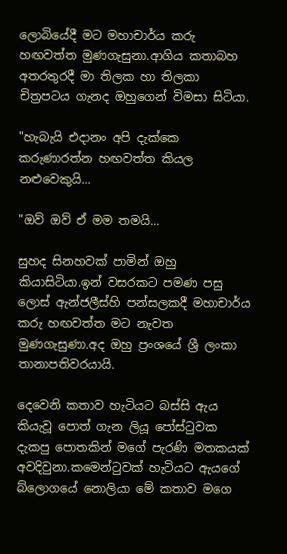ලොබියේදී මට මහාචාර්ය කරු හඟවත්ත මුණගැසුනා.ආගිය කතාබහ අතරතුරදී මා තිලක හා තිලකා චිත්‍රපටය ගැනද ඔහුගෙන් විමසා සිටියා.

"හැබැයි එදානං අපි දැක්කෙ කරුණාරත්න හඟවත්ත කියල නළුවෙකුයි...

"ඔව් ඔව් ඒ මම තමයි...

සුහද සිනහවක් පාමින් ඔහු කියාසිටියා.ඉන් වසරකට පමණ පසු ලොස් ඇන්ජලීස්හි පන්සලකදී මහාචාර්ය කරු හඟවත්ත මට නැවත මුණගැසුණා.අද ඔහු ප්‍රංශයේ ශ්‍රී ලංකා තානාපතිවරයායි.

දෙවෙනි කතාව හැටියට බස්සි ඇය කියැවූ පොත් ගැන ලියූ පෝස්ටුවක දැකපු පොතකින් මගේ පැරණි මතකයක් අවදිවුනා.කමෙන්ටුවක් හැටියට ඇයගේ බ්ලොගයේ නොලියා මේ කතාව මගෙ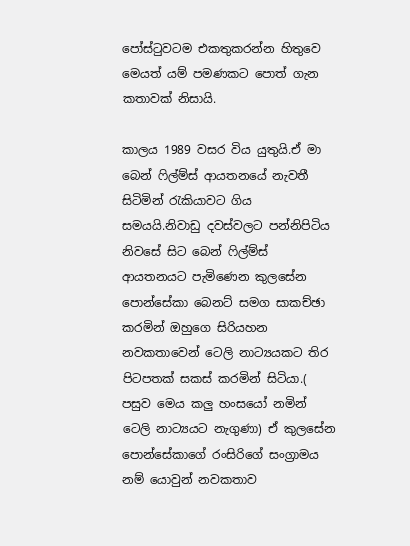පෝස්ටුවටම එකතුකරන්න හිතුවෙ මෙයත් යම් පමණකට පොත් ගැන කතාවක් නිසායි.

කාලය 1989 වසර විය යුතුයි.ඒ මා බෙන් ෆිල්ම්ස් ආයතනයේ නැවතී සිටිමින් රැකියාවට ගිය සමයයි.නිවාඩු දවස්වලට පන්නිපිටිය නිවසේ සිට බෙන් ෆිල්ම්ස් ආයතනයට පැමිණෙන කුලසේන පොන්සේකා බෙනට් සමග සාකච්ඡා කරමින් ඔහුගෙ සිරියහන නවකතාවෙන් ටෙලි නාට්‍යයකට තිර පිටපතක් සකස් කරමින් සිටියා.( පසුව මෙය කලු හංසයෝ නමින් ටෙලි නාට්‍යයට නැගුණා) ඒ කුලසේන පොන්සේකාගේ රංසිරිගේ සංග්‍රාමය නම් යොවුන් නවකතාව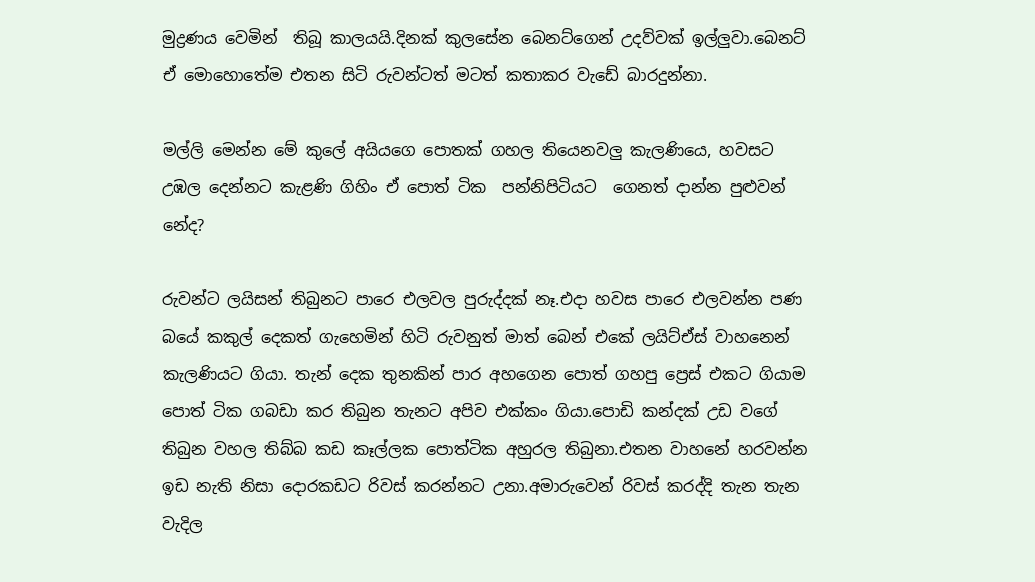මුද්‍රණය වෙමින්  තිබූ කාලයයි.දිනක් කුලසේන බෙනට්ගෙන් උදව්වක් ඉල්ලුවා.බෙනට් ඒ මොහොතේම එතන සිටි රුවන්ටත් මටත් කතාකර වැඩේ බාරදුන්නා.

මල්ලි මෙන්න මේ කුලේ අයියගෙ පොතක් ගහල තියෙනවලු කැලණියෙ, හවසට උඹල දෙන්නට කැළණි ගිහිං ඒ පොත් ටික  පන්නිපිටියට  ගෙනත් දාන්න පුළුවන් නේද?

රුවන්ට ලයිසන් තිබුනට පාරෙ එලවල පුරුද්දක් නෑ.එදා හවස පාරෙ එලවන්න පණ බයේ කකුල් දෙකත් ගැහෙමින් හිටි රුවනුත් මාත් බෙන් එකේ ලයිට්ඒස් වාහනෙන් කැලණියට ගියා. තැන් දෙක තුනකින් පාර අහගෙන පොත් ගහපු ප්‍රෙස් එකට ගියාම පොත් ටික ගබඩා කර තිබුන තැනට අපිව එක්කං ගියා.පොඩි කන්දක් උඩ වගේ තිබුන වහල තිබ්බ කඩ කෑල්ලක පොත්ටික අහුරල තිබුනා.එතන වාහනේ හරවන්න ඉඩ නැති නිසා දොරකඩට රිවස් කරන්නට උනා.අමාරුවෙන් රිවස් කරද්දි තැන තැන වැදිල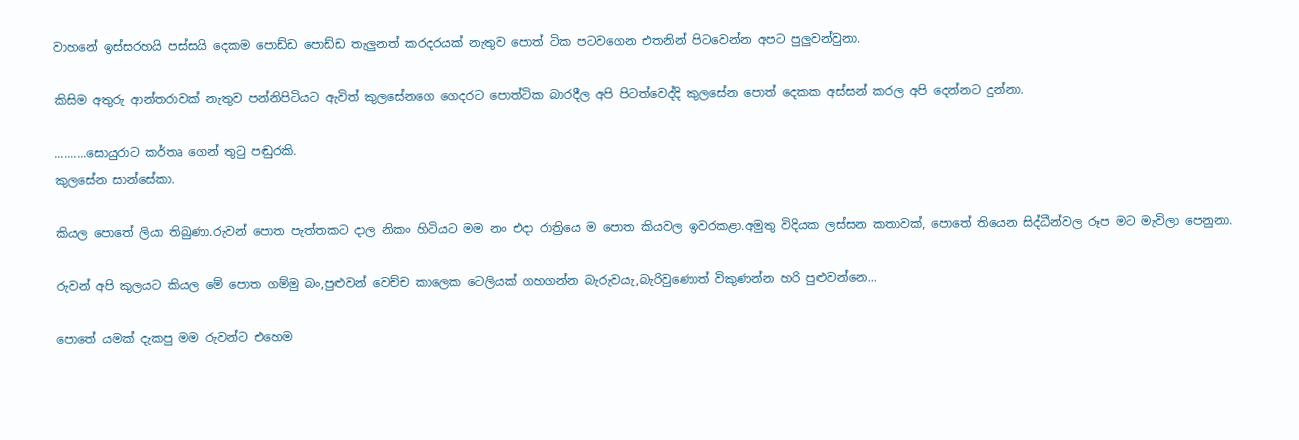වාහනේ ඉස්සරහයි පස්සයි දෙකම පොඩ්ඩ පොඩ්ඩ තැලුනත් කරදරයක් නැතුව පොත් ටික පටවගෙන එතනින් පිටවෙන්න අපට පුලුවන්වුනා.

කිසිම අතුරු ආන්තරාවක් නැතුව පන්නිපිටියට ඇවිත් කුලසේනගෙ ගෙදරට පොත්ටික බාරදීල අපි පිටත්වෙද්දි කුලසේන පොත් දෙකක අස්සන් කරල අපි දෙන්නට දුන්නා.

..........සොයුරාට කර්තෘ ගෙන් තුටු පඬුරකි.
කුලසේන සාන්සේකා.

කියල පොතේ ලියා තිබුණා.රුවන් පොත පැත්තකට දාල නිකං හිටියට මම නං එදා රාත්‍රියෙ ම පොත කියවල ඉවරකළා.අමුතු විදියක ලස්සන කතාවක්, පොතේ තියෙන සිද්ධීන්වල රූප මට මැවිලා පෙනුනා.

රුවන් අපි කුලයට කියල මේ පොත ගම්මු බං,පුළුවන් වෙච්ච කාලෙක ටෙලියක් ගහගන්න බැරුවයැ,බැරිවුණොත් විකුණන්න හරි පුළුවන්නෙ...

පොතේ යමක් දැකපු මම රුවන්ට එහෙම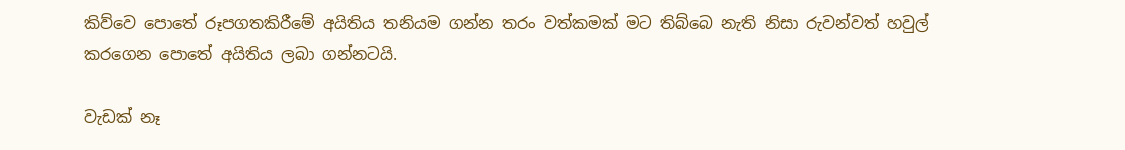කිව්වෙ පොතේ රූපගතකිරීමේ අයිතිය තනියම ගන්න තරං වත්කමක් මට තිබ්බෙ නැති නිසා රුවන්වත් හවුල් කරගෙන පොතේ අයිතිය ලබා ගන්නටයි.

වැඩක් නෑ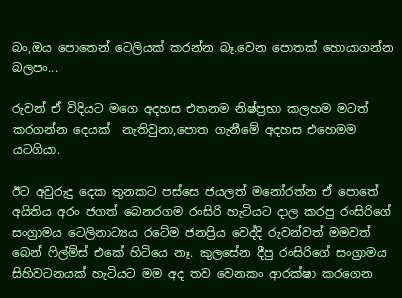බං,ඔය පොතෙන් ටෙලියක් කරන්න බෑ.වෙන පොතක් හොයාගන්න බලපං...

රුවන් ඒ විදියට මගෙ අදහස එතනම නිෂ්ප්‍රභා කලහම මටත් කරගන්න දෙයක්  නැතිවුනා,පොත ගැනීමේ අදහස එහෙමම යටගියා.

ඊට අවුරුදු දෙක තුනකට පස්සෙ ජයලත් මනෝරත්න ඒ පොතේ අයිතිය අරං ජගත් බෙනරගම රංසිරි හැටියට දාල කරපු රංසිරිගේ සංග්‍රාමය ටෙලිනාට්‍යය රටේම ජනප්‍රිය වෙද්දි රුවන්වත් මමවත්  බෙන් ෆිල්ම්ස් එකේ හිටියෙ නෑ. කුලසේන දීපු රංසිරිගේ සංග්‍රාමය සිහිවටනයක් හැටියට මම අද තව වෙනකං ආරක්ෂා කරගෙන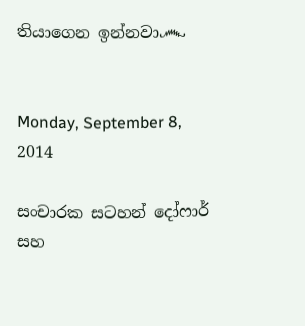තියාගෙන ඉන්නවා෴


Monday, September 8, 2014

සංචාරක සටහන් දෝෆාර් සහ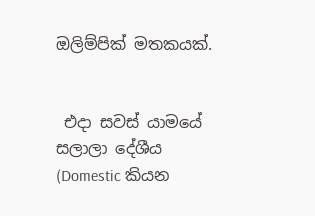ඔලිම්පික් මතකයක්.


 එදා සවස් යාමයේ සලාලා දේශීය (Domestic කියන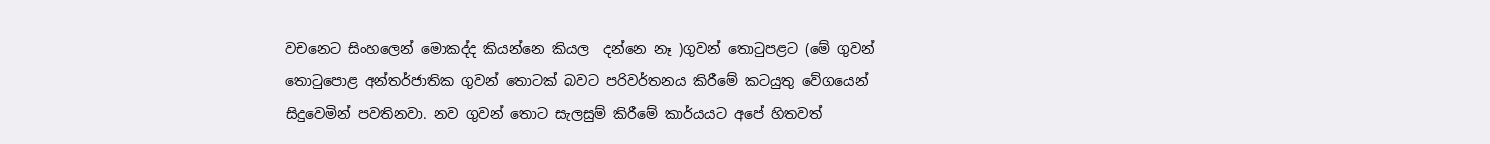වචනෙට සිංහලෙන් මොකද්ද කියන්නෙ කියල  දන්නෙ නෑ )ගුවන් තොටුපළට (මේ ගුවන් තොටුපොළ අන්තර්ජාතික ගුවන් තොටක් බවට පරිවර්තනය කිරීමේ කටයුතු වේගයෙන් සිදුවෙමින් පවතිනවා. නව ගුවන් තොට සැලසුම් කිරීමේ කාර්යයට අපේ හිතවත්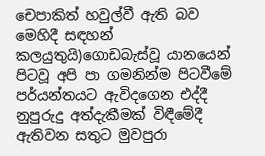චෙපාකිත් හවුල්වී ඇති බව මෙහිදී සඳහන් කලයුතුයි)ගොඩබැස්වූ යානයෙන් පිටවූ අපි පා ගමනින්ම පිටවීමේ පර්යන්තයට ඇවිදගෙන එද්දී නුපුරුදු අත්දැකීමක් විඳීමේදී ඇතිවන සතුට මුවපුරා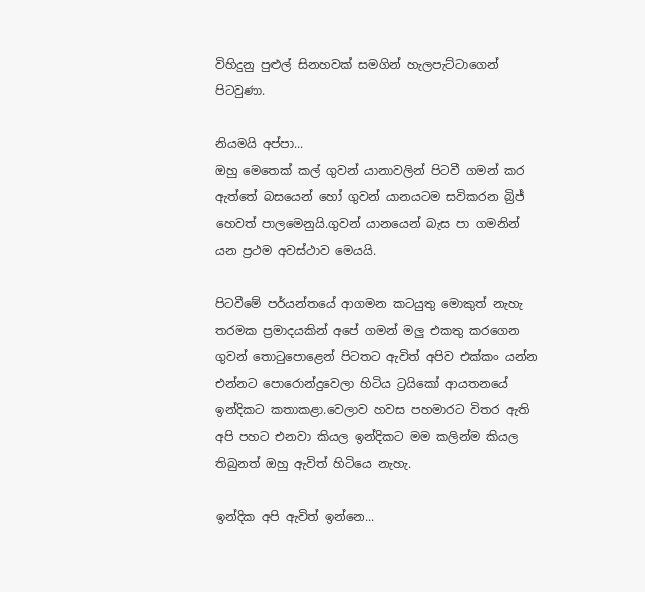විහිදුනු පුළුල් සිනහවක් සමගින් හැලපැට්ටාගෙන් පිටවුණා.

නියමයි අප්පා...
ඔහු මෙතෙක් කල් ගුවන් යානාවලින් පිටවී ගමන් කර ඇත්තේ බසයෙන් හෝ ගුවන් යානයටම සවිකරන බ්‍රිජ් හෙවත් පාලමෙනුයි.ගුවන් යානයෙන් බැස පා ගමනින් යන ප්‍රථම අවස්ථාව මෙයයි.

පිටවීමේ පර්යන්තයේ ආගමන කටයුතු මොකුත් නැහැ තරමක ප්‍රමාදයකින් අපේ ගමන් මලු එකතු කරගෙන ගුවන් තොටුපොළෙන් පිටතට ඇවිත් අපිව එක්කං යන්න එන්නට පොරොන්දුවෙලා හිටිය ට්‍රයිකෝ ආයතනයේ ඉන්දිකට කතාකළා.වෙලාව හවස පහමාරට විතර ඇති අපි පහට එනවා කියල ඉන්දිකට මම කලින්ම කියල තිබුනත් ඔහු ඇවිත් හිටියෙ නැහැ.

ඉන්දික අපි ඇවිත් ඉන්නෙ...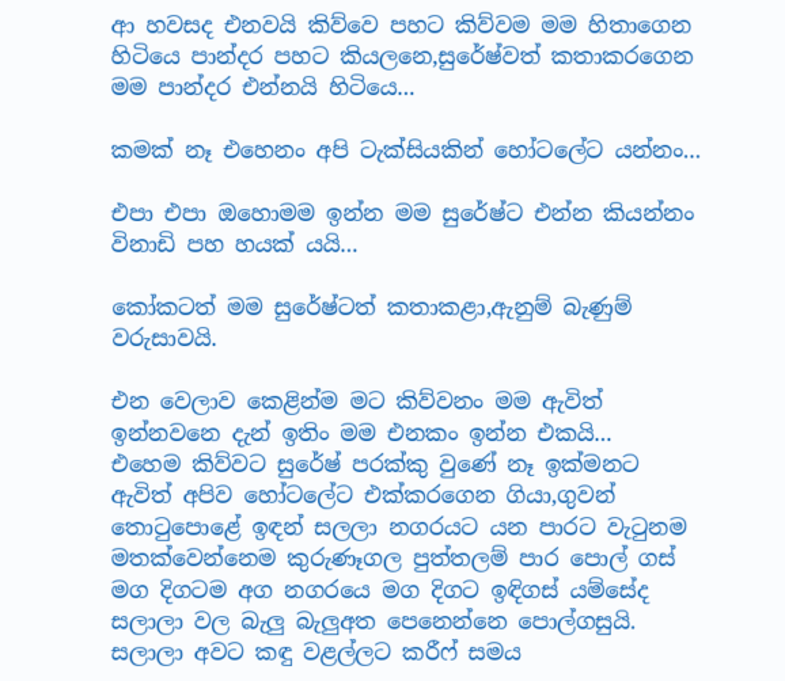ආ හවසද එනවයි කිව්වෙ පහට කිව්වම මම හිතාගෙන හිටියෙ පාන්දර පහට කියලනෙ,සුරේෂ්වත් කතාකරගෙන මම පාන්දර එන්නයි හිටියෙ...

කමක් නෑ එහෙනං අපි ටැක්සියකින් හෝටලේට යන්නං...

එපා එපා ඔහොමම ඉන්න මම සුරේෂ්ට එන්න කියන්නං විනාඩි පහ හයක් යයි...

කෝකටත් මම සුරේෂ්ටත් කතාකළා,ඇනුම් බැණුම් වරුසාවයි.

එන වෙලාව කෙළින්ම මට කිව්වනං මම ඇවිත් ඉන්නවනෙ දැන් ඉතිං මම එනකං ඉන්න එකයි...
එහෙම කිව්වට සුරේෂ් පරක්කු වුණේ නෑ ඉක්මනට ඇවිත් අපිව හෝටලේට එක්කරගෙන ගියා,ගුවන් තොටුපොළේ ඉඳන් සලලා නගරයට යන පාරට වැටුනම මතක්වෙන්නෙම කුරුණෑගල පුත්තලම් පාර පොල් ගස් මග දිගටම අග නගරයෙ මග දිගට ඉඳිගස් යම්සේද සලාලා වල බැලු බැලුඅත පෙනෙන්නෙ පොල්ගසුයි. සලාලා අවට කඳු වළල්ලට කරීෆ් සමය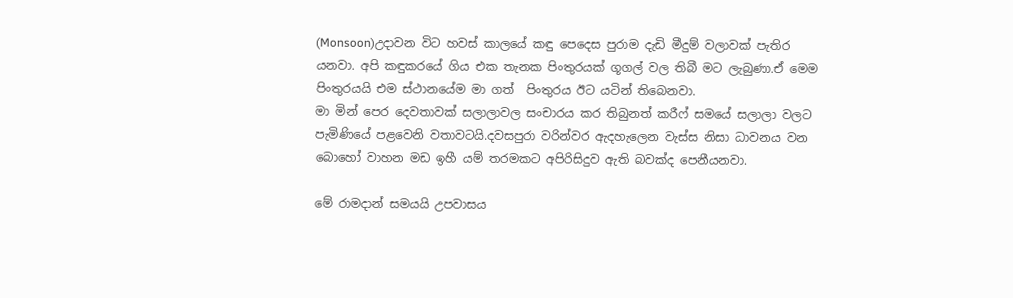(Monsoon)උදාවන විට හවස් කාලයේ කඳු පෙදෙස පුරාම දැඩි මීදුම් වලාවක් පැතිර යනවා. අපි කඳුකරයේ ගිය එක තැනක පිංතුරයක් ගූගල් වල තිබී මට ලැබුණා.ඒ මෙම පිංතුරයයි එම ස්ථානයේම මා ගත්  පිංතුරය ඊට යටින් තිබෙනවා.
මා මින් පෙර දෙවතාවක් සලාලාවල සංචාරය කර තිබුනත් කරීෆ් සමයේ සලාලා වලට පැමිණියේ පළවෙනි වතාවටයි.දවසපුරා වරින්වර ඇදහැලෙන වැස්ස නිසා ධාවනය වන බොහෝ වාහන මඩ ඉහී යම් තරමකට අපිරිසිදුව ඇති බවක්ද පෙනීයනවා.

මේ රාමදාන් සමයයි උපවාසය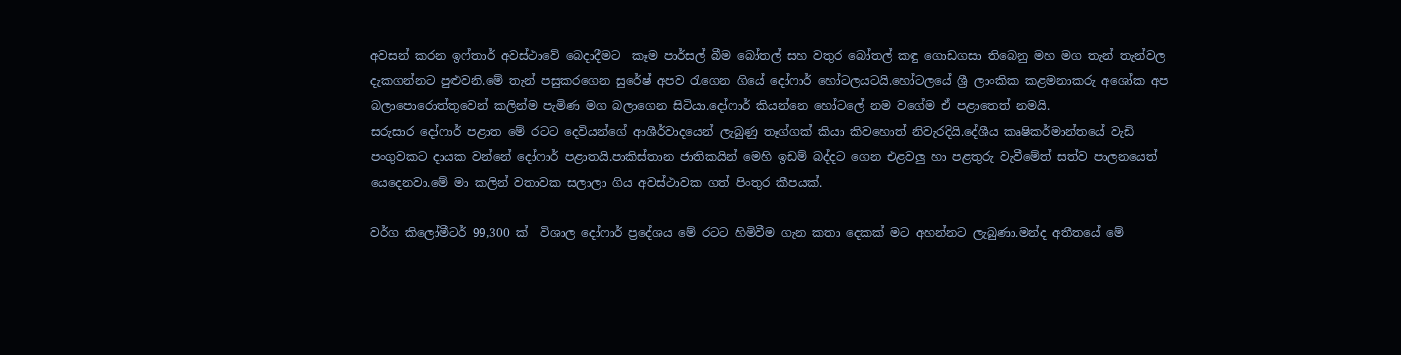අවසන් කරන ඉෆ්තාර් අවස්ථාවේ බෙදාදීමට  කෑම පාර්සල් බීම බෝතල් සහ වතුර බෝතල් කඳු ගොඩගසා තිබෙනු මහ මග තැන් තැන්වල දැකගන්නට පුළුවනි.මේ තැන් පසුකරගෙන සුරේෂ් අපව රැගෙන ගියේ දෝෆාර් හෝටලයටයි.හෝටලයේ ශ්‍රී ලාංකික කළමනාකරු අශෝක අප බලාපොරොත්තුවෙන් කලින්ම පැමිණ මග බලාගෙන සිටියා.දෝෆාර් කියන්නෙ හෝටලේ නම වගේම ඒ පළාතෙත් නමයි.
සරුසාර දෝෆාර් පළාත මේ රටට දෙවියන්ගේ ආශීර්වාදයෙන් ලැබුණු තෑග්ගක් කියා කිවහොත් නිවැරදියි.දේශීය කෘෂිකර්මාන්තයේ වැඩි පංගුවකට දායක වන්නේ දෝෆාර් පළාතයි.පාකිස්තාන ජාතිකයින් මෙහි ඉඩම් බද්දට ගෙන එළවලු හා පළතුරු වැවීමේත් සත්ව පාලනයෙත් යෙදෙනවා.මේ මා කලින් වතාවක සලාලා ගිය අවස්ථාවක ගත් පිංතුර කීපයක්.

වර්ග කිලෝමීටර් 99,300 ක්  විශාල දෝෆාර් ප්‍රදේශය මේ රටට හිමිවීම ගැන කතා දෙකක් මට අහන්නට ලැබුණා.මන්ද අතීතයේ මේ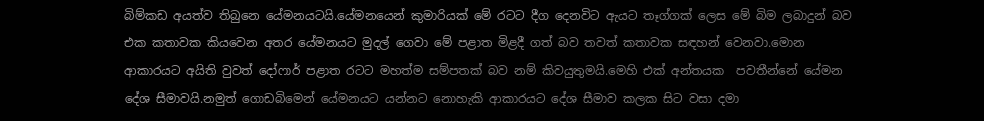බිම්කඩ අයත්ව තිබුනෙ යේමනයටයි.යේමනයෙන් කුමාරියක් මේ රටට දීග දෙනවිට ඇයට තෑග්ගක් ලෙස මේ බිම ලබාදුන් බව එක කතාවක කියවෙන අතර යේමනයට මුදල් ගෙවා මේ පළාත මිළදී ගත් බව තවත් කතාවක සඳහන් වෙනවා.මොන ආකාරයට අයිති වුවත් දෝෆාර් පළාත රටට මහත්ම සම්පතක් බව නම් කිවයුතුමයි.මෙහි එක් අන්තයක  පවතීන්නේ යේමන දේශ සීමාවයි.නමුත් ගොඩබිමෙන් යේමනයට යන්නට නොහැකි ආකාරයට දේශ සීමාව කලක සිට වසා දමා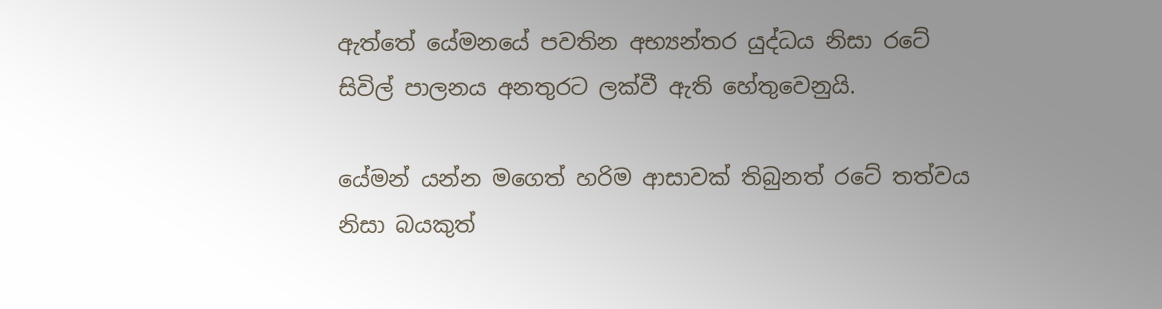ඇත්තේ යේමනයේ පවතින අභ්‍යන්තර යුද්ධය නිසා රටේ සිවිල් පාලනය අනතුරට ලක්වී ඇති හේතුවෙනුයි.

යේමන් යන්න මගෙත් හරිම ආසාවක් තිබුනත් රටේ තත්වය නිසා බයකුත්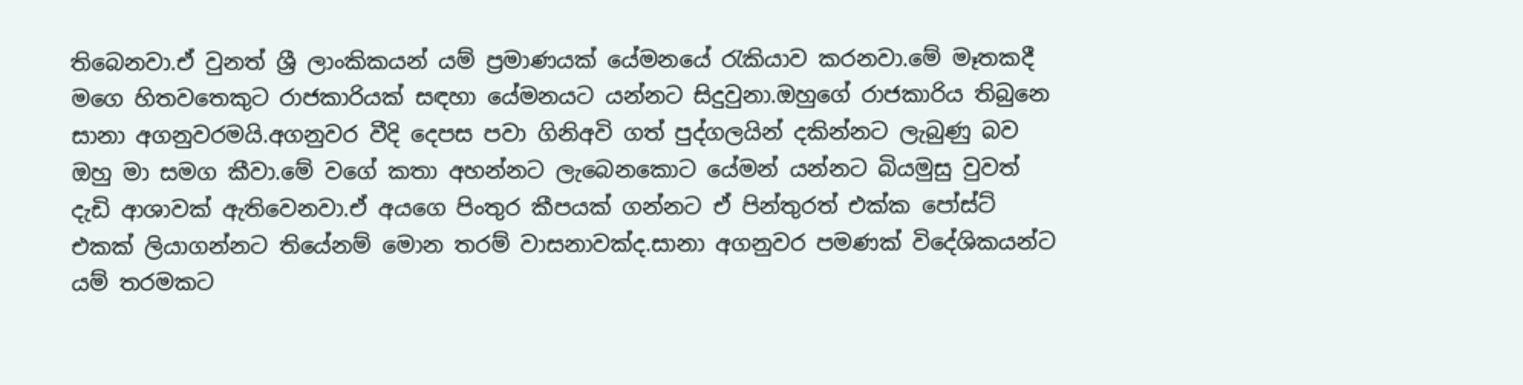තිබෙනවා.ඒ වුනත් ශ්‍රී ලාංකිකයන් යම් ප්‍රමාණයක් යේමනයේ රැකියාව කරනවා.මේ මෑතකදී මගෙ හිතවතෙකුට රාජකාරියක් සඳහා යේමනයට යන්නට සිදුවුනා.ඔහුගේ රාජකාරිය තිබුනෙ සානා අගනුවරමයි.අගනුවර වීදි දෙපස පවා ගිනිඅවි ගත් පුද්ගලයින් දකින්නට ලැබුණු බව ඔහු මා සමග කීවා.මේ වගේ කතා අහන්නට ලැබෙනකොට යේමන් යන්නට බියමුසු වුවත් දැඩි ආශාවක් ඇතිවෙනවා.ඒ අයගෙ පිංතුර කීපයක් ගන්නට ඒ පින්තුරත් එක්ක පෝස්ට් එකක් ලියාගන්නට තියේනම් මොන තරම් වාසනාවක්ද.සානා අගනුවර පමණක් විදේශිකයන්ට යම් තරමකට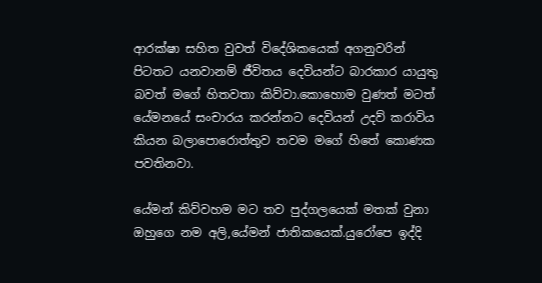ආරක්ෂා සහිත වුවත් විදේශිකයෙක් අගනුවරින් පිටතට යනවානම් ජීවිතය දෙවියන්ට බාරකාර යායුතු බවත් මගේ හිතවතා කිව්වා.කොහොම වුණත් මටත් යේමනයේ සංචාරය කරන්නට දෙවියන් උදව් කරාවිය කියන බලාපොරොත්තුව තවම මගේ හිතේ කොණක පවතිනවා.

යේමන් කිව්වහම මට තව පුද්ගලයෙක් මතක් වුනා ඔහුගෙ නම අලි,යේමන් ජාතිකයෙක්.යුරෝපෙ ඉද්දි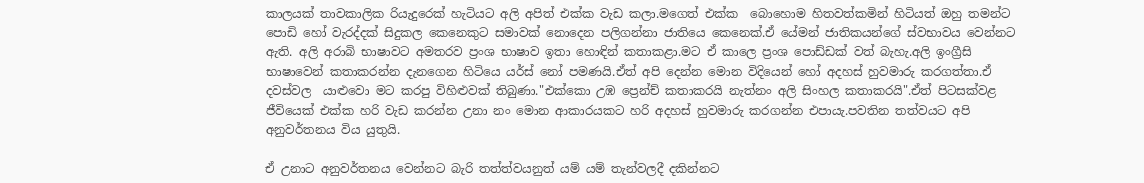කාලයක් තාවකාලික රියැදුරෙක් හැටියට අලි අපිත් එක්ක වැඩ කලා.මගෙත් එක්ක  බොහොම හිතවත්කමින් හිටියත් ඔහු තමන්ට පොඩි හෝ වැරද්දක් සිදුකල කෙනෙකුට සමාවක් නොදෙන පලිගන්නා ජාතියෙ කෙනෙක්.ඒ යේමන් ජාතිකයන්ගේ ස්වභාවය වෙන්නට ඇති. අලි අරාබි භාෂාවට අමතරව ප්‍රංශ භාෂාව ඉතා හොඳින් කතාකළා.මට ඒ කාලෙ ප්‍රංශ පොඩ්ඩක් වත් බැහැ.අලි ඉංග්‍රීසි භාෂාවෙන් කතාකරන්න දැනගෙන හිටියෙ යර්ස් නෝ පමණයි.ඒත් අපි දෙන්න මොන විදියෙන් හෝ අදහස් හුවමාරු කරගත්තා.ඒ දවස්වල  යාළුවො මට කරපු විහිළුවක් තිබුණා."එක්කො උඹ ප්‍රෙන්ච් කතාකරයි නැත්නං අලි සිංහල කතාකරයි".ඒත් පිටසක්වළ ජීවියෙක් එක්ක හරි වැඩ කරන්න උනා නං මොන ආකාරයකට හරි අදහස් හුවමාරු කරගන්න එපායැ.පවතින තත්වයට අපි අනුවර්තනය විය යුතුයි.

ඒ උනාට අනුවර්තනය වෙන්නට බැරි තත්ත්වයනුත් යම් යම් තැන්වලදී දකින්නට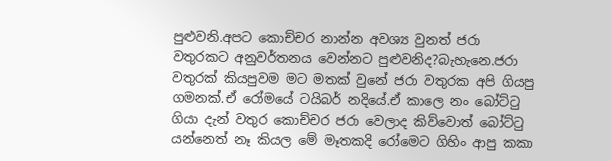පුළුවනි.අපට කොච්චර නාන්න අවශ්‍ය වුනත් ජරා වතුරකට අනුවර්තනය වෙන්නට පුළුවනිද?බැහැනෙ.ජරා වතුරක් කියපුවම මට මතක් වුනේ ජරා වතුරක අපි ගියපු ගමනක්.ඒ රෝමයේ ටයිබර් නදියේ.ඒ කාලෙ නං බෝට්ටු ගියා දැන් වතුර කොච්චර ජරා වෙලාද කිව්වොත් බෝට්ටු යන්නෙත් නෑ කියල මේ මෑතකදි රෝමෙට ගිහිං ආපු කකා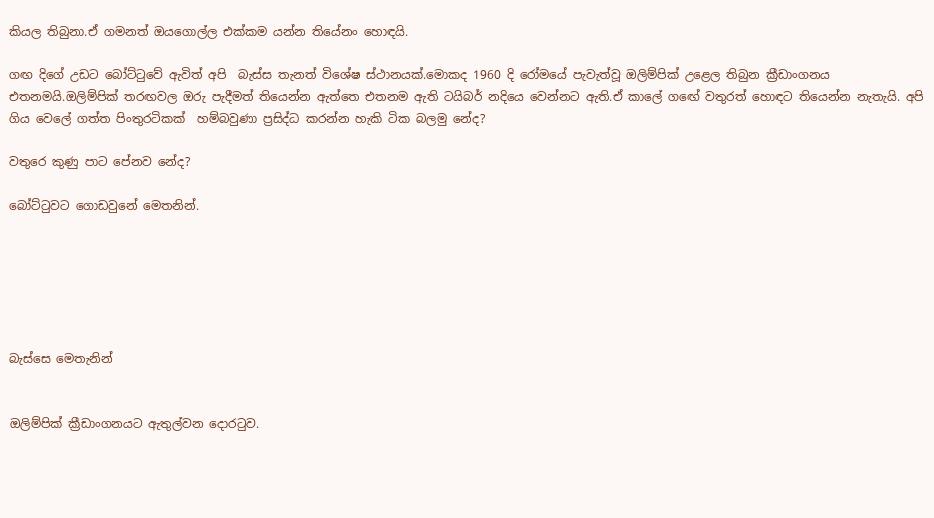කියල තිබුනා.ඒ ගමනත් ඔයගොල්ල එක්කම යන්න තියේනං හොඳයි.

ගඟ දිගේ උඩට බෝට්ටුවේ ඇවිත් අපි  බැස්ස තැනත් විශේෂ ස්ථානයක්.මොකද 1960 දි රෝමයේ පැවැත්වූ ඔලිම්පික් උළෙල තිබුන ක්‍රීඩාංගනය එතනමයි.ඔලිම්පික් තරඟවල ඔරු පැදීමත් තියෙන්න ඇත්තෙ එතනම ඇති ටයිබර් නදියෙ වෙන්නට ඇති.ඒ කාලේ ගඟේ වතුරත් හොඳට තියෙන්න නැතැයි. අපි ගිය වෙලේ ගත්ත පිංතුරටිකක්  හම්බවුණා ප්‍රසිද්ධ කරන්න හැකි ටික බලමු නේද?

වතුරෙ කුණු පාට පේනව නේද?

බෝට්ටුවට ගොඩවුනේ මෙතනින්.






බැස්සෙ මෙතැනින්


ඔලිම්පික් ක්‍රීඩාංගනයට ඇතුල්වන දොරටුව.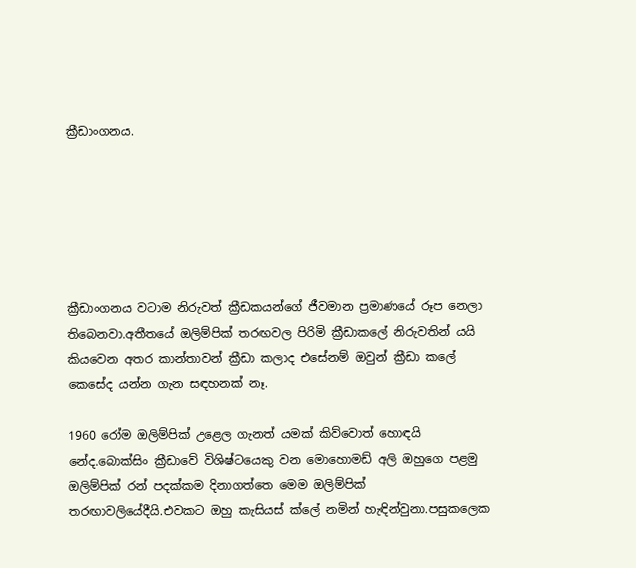ක්‍රීඩාංගනය.






ක්‍රීඩාංගනය වටාම නිරුවත් ක්‍රීඩකයන්ගේ ජීවමාන ප්‍රමාණයේ රූප නෙලා තිබෙනවා.අතීතයේ ඔලිම්පික් තරඟවල පිරිමි ක්‍රීඩාකලේ නිරුවතින් යයි කියවෙන අතර කාන්තාවන් ක්‍රීඩා කලාද එසේනම් ඔවුන් ක්‍රීඩා කලේ කෙසේද යන්න ගැන සඳහනක් නෑ.

1960 රෝම ඔලිම්පික් උළෙල ගැනත් යමක් කිව්වොත් හොඳයි නේද.බොක්සිං ක්‍රීඩාවේ විශිෂ්ටයෙකු වන මොහොමඩ් අලි ඔහුගෙ පළමු ඔලිම්පික් රන් පදක්කම දිනාගත්තෙ මෙම ඔලිම්පික් තරඟාවලියේදීයි.එවකට ඔහු කැසියස් ක්ලේ නමින් හැඳින්වුනා.පසුකලෙක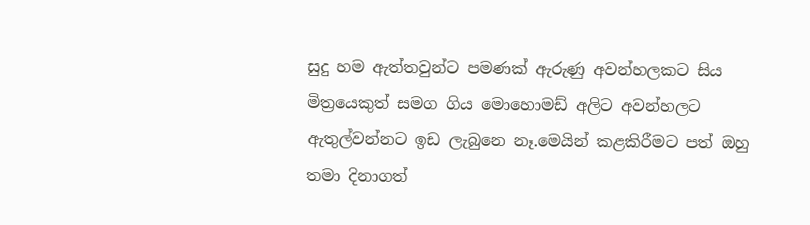සුදු හම ඇත්තවුන්ට පමණක් ඇරුණු අවන්හලකට සිය මිත්‍රයෙකුත් සමග ගිය මොහොමඩ් අලිට අවන්හලට ඇතුල්වන්නට ඉඩ ලැබුනෙ නෑ.මෙයින් කළකිරීමට පත් ඔහු තමා දිනාගත්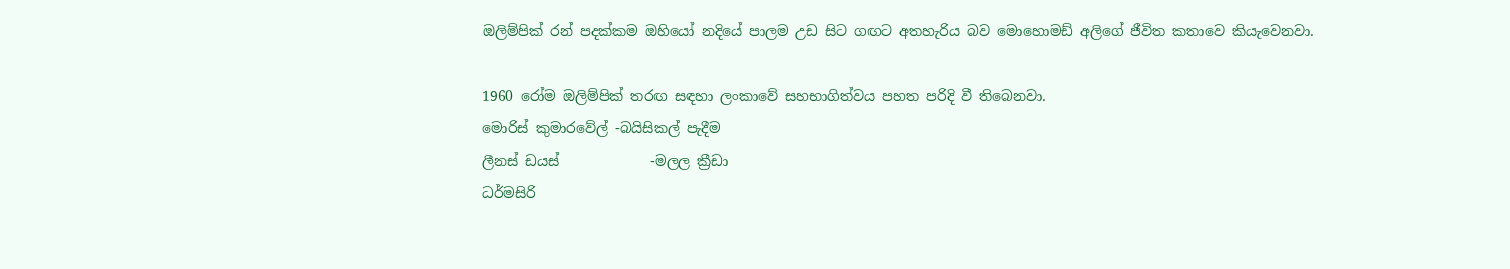ඔලිම්පික් රන් පදක්කම ඔහියෝ නදියේ පාලම උඩ සිට ගඟට අතහැරිය බව මොහොමඩ් අලිගේ ජීවිත කතාවෙ කියැවෙනවා.

1960 රෝම ඔලිම්පික් තරඟ සඳහා ලංකාවේ සහභාගිත්වය පහත පරිදි වී තිබෙනවා.
මොරිස් කුමාරවේල් -බයිසිකල් පැදීම
ලීනස් ඩයස්             -මලල ක්‍රීඩා
ධර්මසිරි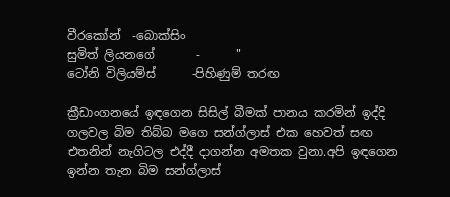වීරකෝන්  -බොක්සිං
සුමිත් ලියනගේ       -      "
ටෝනි විලියම්ස්      -පිහිණුම් තරඟ

ක්‍රීඩාංගනයේ ඉඳගෙන සිසිල් බීමක් පානය කරමින් ඉද්දි ගලවල බිම තිබ්බ මගෙ සන්ග්ලාස් එක හෙවත් සඟ එතනින් නැගිටල එද්දී දාගන්න අමතක වුනා.අපි ඉඳගෙන ඉන්න තැන බිම සන්ග්ලාස්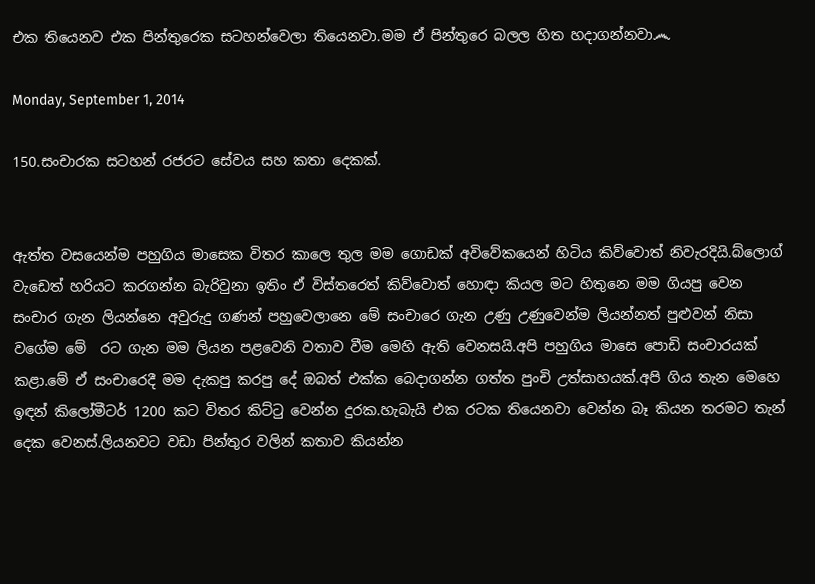එක තියෙනව එක පින්තුරෙක සටහන්වෙලා තියෙනවා.මම ඒ පින්තුරෙ බලල හිත හදාගන්නවා෴

Monday, September 1, 2014

150.සංචාරක සටහන් රජරට සේවය සහ කතා දෙකක්.


ඇත්ත වසයෙන්ම පහුගිය මාසෙක විතර කාලෙ තුල මම ගොඩක් අවිවේකයෙන් හිටිය කිව්වොත් නිවැරදියි.බ්ලොග් වැඩෙත් හරියට කරගන්න බැරිවුනා ඉතිං ඒ විස්තරෙත් කිව්වොත් හොඳා කියල මට හිතුනෙ මම ගියපු වෙන සංචාර ගැන ලියන්නෙ අවුරුදු ගණන් පහුවෙලානෙ මේ සංචාරෙ ගැන උණු උණුවෙන්ම ලියන්නත් පුළුවන් නිසා වගේම මේ  රට ගැන මම ලියන පළවෙනි වතාව වීම මෙහි ඇති වෙනසයි.අපි පහුගිය මාසෙ පොඩි සංචාරයක්  කළා.මේ ඒ සංචාරෙදී මම දැකපු කරපු දේ ඔබත් එක්ක බෙදාගන්න ගත්ත පුංචි උත්සාහයක්.අපි ගිය තැන මෙහෙ ඉඳන් කිලෝමීටර් 1200 කට විතර කිට්ටු වෙන්න දුරක.හැබැයි එක රටක තියෙනවා වෙන්න බෑ කියන තරමට තැන් දෙක වෙනස්.ලියනවට වඩා පින්තුර වලින් කතාව කියන්න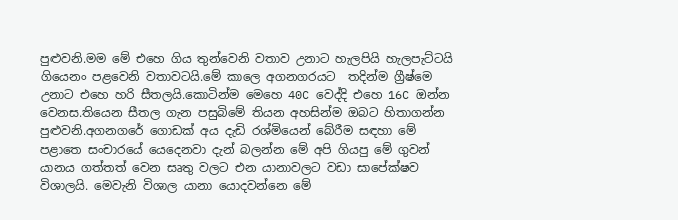පුළුවනි.මම මේ එහෙ ගිය තුන්වෙනි වතාව උනාට හැලපියි හැලපැට්ටයි ගියෙනං පළවෙනි වතාවටයි.මේ කාලෙ අගනගරයට  තදින්ම ග්‍රීෂ්මෙ උනාට එහෙ හරි සීතලයි.කොටින්ම මෙහෙ 40C වෙද්දි එහෙ 16C ඔන්න වෙනස.තියෙන සීතල ගැන පසුබිමේ තියන අහසින්ම ඔබට හිතාගන්න පුළුවනි.අගනගරේ ගොඩක් අය දැඩි රශ්මියෙන් බේරීම සඳහා මේ පළාතෙ සංචාරයේ යෙදෙනවා දැන් බලන්න මේ අපි ගියපු මේ ගුවන් යානය ගත්තත් වෙන සෘතු වලට එන යානාවලට වඩා සාපේක්ෂව විශාලයි. මෙවැනි විශාල යානා යොදවන්නෙ මේ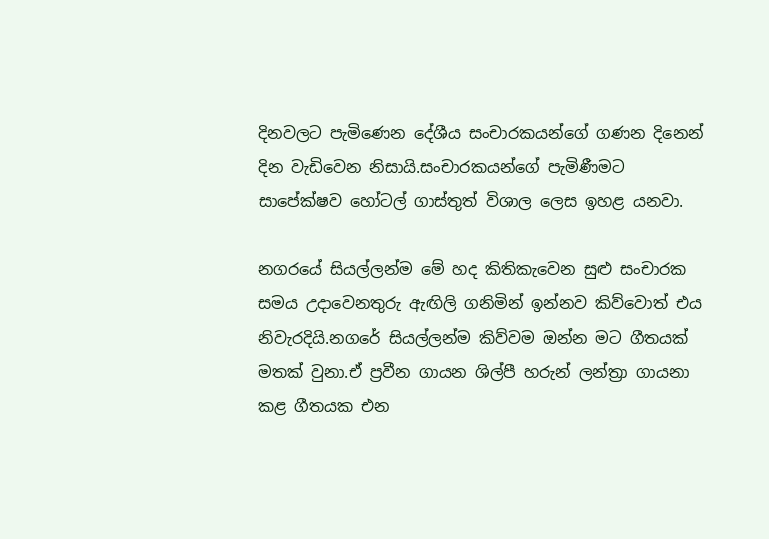දිනවලට පැමිණෙන දේශීය සංචාරකයන්ගේ ගණන දිනෙන් දින වැඩිවෙන නිසායි.සංචාරකයන්ගේ පැමිණීමට සාපේක්ෂව හෝටල් ගාස්තුත් විශාල ලෙස ඉහළ යනවා.

නගරයේ සියල්ලන්ම මේ හද කිතිකැවෙන සුළු සංචාරක සමය උදාවෙනතුරු ඇඟිලි ගනිමින් ඉන්නව කිව්වොත් එය නිවැරදියි.නගරේ සියල්ලන්ම කිව්වම ඔන්න මට ගීතයක් මතක් වුනා.ඒ ප්‍රවීන ගායන ශිල්පී හරුන් ලන්ත්‍රා ගායනා කළ ගීතයක එන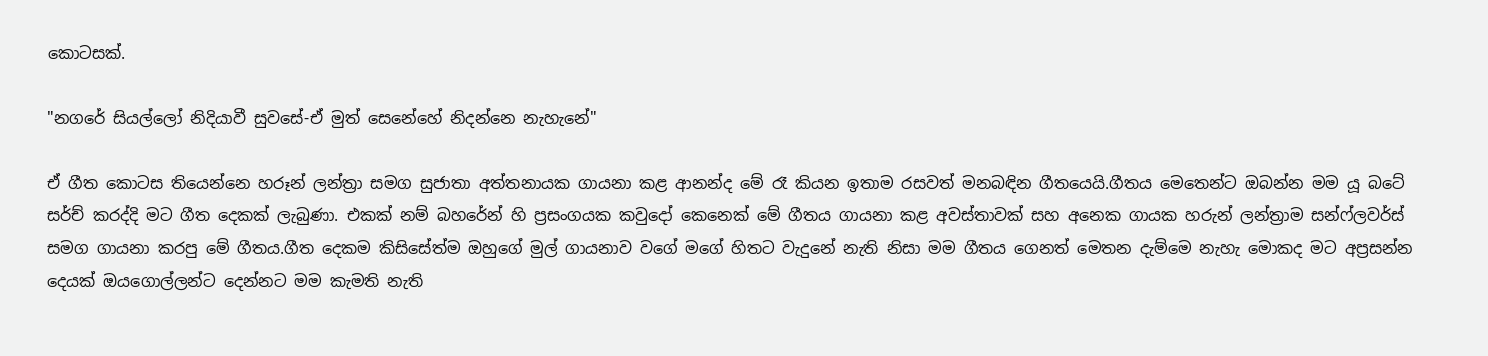කොටසක්.

"නගරේ සියල්ලෝ නිදියාවී සුවසේ-ඒ මුත් සෙනේහේ නිදන්නෙ නැහැනේ"

ඒ ගීත කොටස තියෙන්නෙ හරූන් ලන්ත්‍රා සමග සුජාතා අත්තනායක ගායනා කළ ආනන්ද මේ රෑ කියන ඉතාම රසවත් මනබඳින ගීතයෙයි.ගීතය මෙතෙන්ට ඔබන්න මම යූ බටේ සර්ච් කරද්දි මට ගීත දෙකක් ලැබුණා. එකක් නම් බහරේන් හි ප්‍රසංගයක කවුදෝ කෙනෙක් මේ ගීතය ගායනා කළ අවස්තාවක් සහ අනෙක ගායක හරුන් ලන්ත්‍රාම සන්ෆ්ලවර්ස් සමග ගායනා කරපු මේ ගීතය.ගීත දෙකම කිසිසේත්ම ඔහුගේ මුල් ගායනාව වගේ මගේ හිතට වැදුනේ නැති නිසා මම ගීතය ගෙනත් මෙතන දැම්මෙ නැහැ මොකද මට අප්‍රසන්න  දෙයක් ඔයගොල්ලන්ට දෙන්නට මම කැමති නැති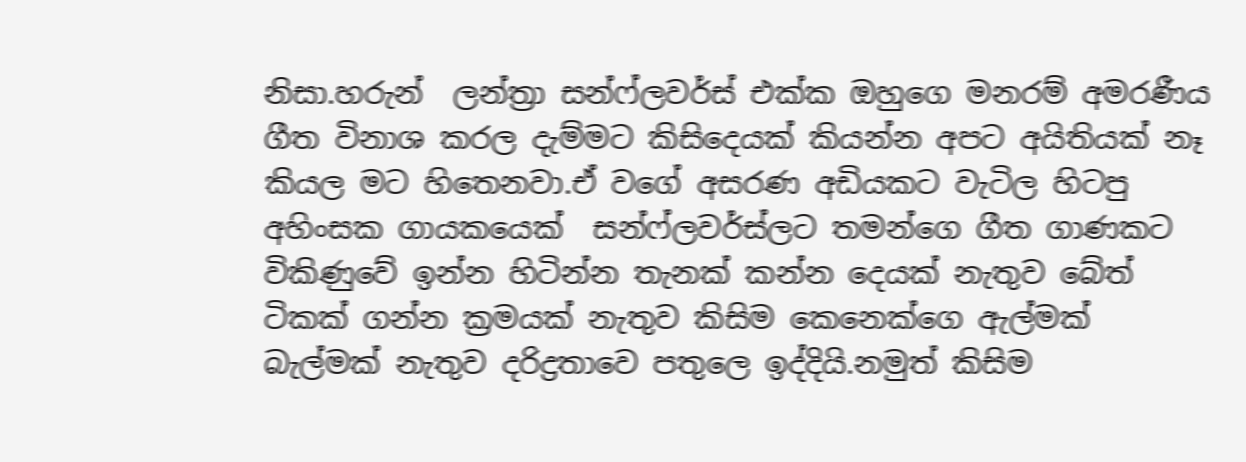නිසා.හරුන්  ලන්ත්‍රා සන්ෆ්ලවර්ස් එක්ක ඔහුගෙ මනරම් අමරණීය ගීත විනාශ කරල දැම්මට කිසිදෙයක් කියන්න අපට අයිතියක් නෑ කියල මට හිතෙනවා.ඒ වගේ අසරණ අඩියකට වැටිල හිටපු අහිංසක ගායකයෙක්  සන්ෆ්ලවර්ස්ලට තමන්ගෙ ගීත ගාණකට විකිණුවේ ඉන්න හිටින්න තැනක් කන්න දෙයක් නැතුව බේත් ටිකක් ගන්න ක්‍රමයක් නැතුව කිසිම කෙනෙක්ගෙ ඇල්මක් බැල්මක් නැතුව දරිද්‍රතාවෙ පතුලෙ ඉද්දියි.නමුත් කිසිම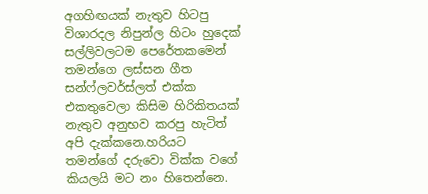අගහිඟයක් නැතුව හිටපු විශාරදල නිපුන්ල හිටං හුදෙක් සල්ලිවලටම පෙරේතකමෙන් තමන්ගෙ ලස්සන ගීත සන්ෆ්ලවර්ස්ලත් එක්ක එකතුවෙලා කිසිම හිරිකිතයක් නැතුව අනුභව කරපු හැටිත් අපි දැක්කනෙ.හරියට තමන්ගේ දරුවො වික්ක වගේ කියලයි මට නං හිතෙන්නෙ.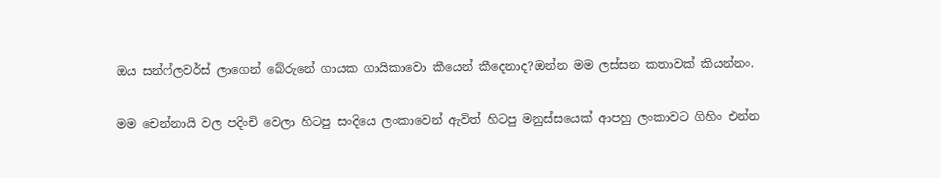ඔය සන්ෆ්ලවර්ස් ලාගෙන් බේරුනේ ගායක ගායිකාවො කීයෙන් කීදෙනාද?ඔන්න මම ලස්සන කතාවක් කියන්නං.

මම චෙන්නායි වල පදිංචි වෙලා හිටපු සංදියෙ ලංකාවෙන් ඇවිත් හිටපු මනුස්සයෙක් ආපහු ලංකාවට ගිහිං එන්න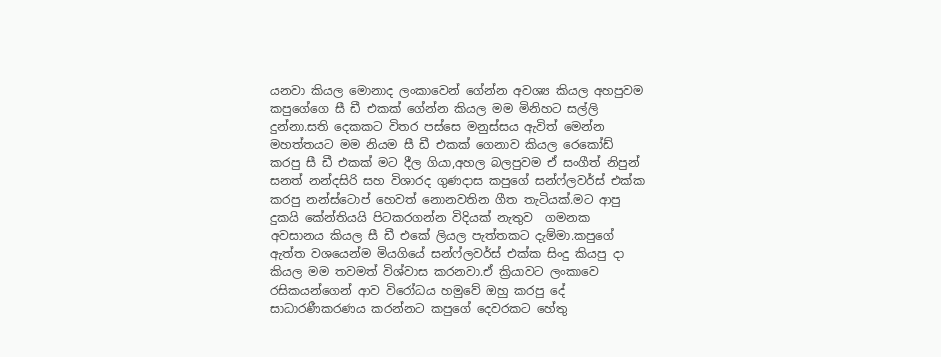යනවා කියල මොනාද ලංකාවෙන් ගේන්න අවශ්‍ය කියල අහපුවම කපුගේගෙ සී ඩී එකක් ගේන්න කියල මම මිනිහට සල්ලි දුන්නා.සති දෙකකට විතර පස්සෙ මනුස්සය ඇවිත් මෙන්න මහත්තයට මම නියම සී ඩී එකක් ගෙනාව කියල රෙකෝඩ් කරපු සී ඩී එකක් මට දීල ගියා,අහල බලපුවම ඒ සංගීත් නිපුන් සනත් නන්දසිරි සහ විශාරද ගුණදාස කපුගේ සන්ෆ්ලවර්ස් එක්ක කරපු නන්ස්ටොප් හෙවත් නොනවතින ගීත තැටියක්.මට ආපු දුකයි කේන්තියයි පිටකරගන්න විදියක් නැතුව  ගමනක අවසානය කියල සී ඩී එකේ ලියල පැත්තකට දැම්මා.කපුගේ ඇත්ත වශයෙන්ම මියගියේ සන්ෆ්ලවර්ස් එක්ක සිංදු කියපු දා කියල මම තවමත් විශ්වාස කරනවා.ඒ ක්‍රියාවට ලංකාවෙ රසිකයන්ගෙන් ආව විරෝධය හමුවේ ඔහු කරපු දේ සාධාරණීකරණය කරන්නට කපුගේ දෙවරකට හේතු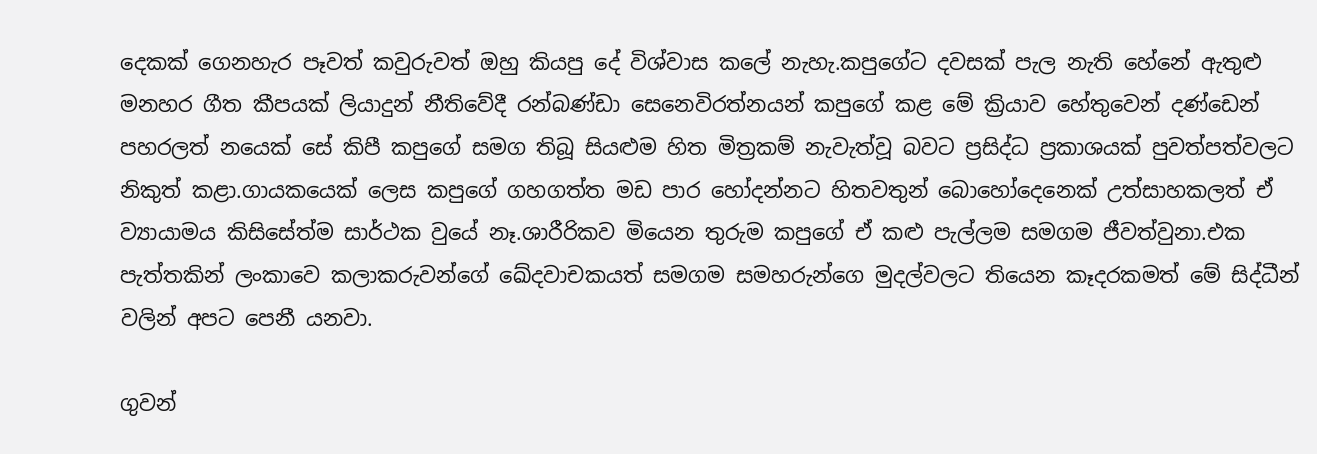දෙකක් ගෙනහැර පෑවත් කවුරුවත් ඔහු කියපු දේ විශ්වාස කලේ නැහැ.කපුගේට දවසක් පැල නැති හේනේ ඇතුළු මනහර ගීත කීපයක් ලියාදුන් නීතිවේදී රන්බණ්ඩා සෙනෙවිරත්නයන් කපුගේ කළ මේ ක්‍රියාව හේතුවෙන් දණ්ඩෙන් පහරලත් නයෙක් සේ කිපී කපුගේ සමග තිබූ සියළුම හිත මිත්‍රකම් නැවැත්වූ බවට ප්‍රසිද්ධ ප්‍රකාශයක් පුවත්පත්වලට නිකුත් කළා.ගායකයෙක් ලෙස කපුගේ ගහගත්ත මඩ පාර හෝදන්නට හිතවතුන් බොහෝදෙනෙක් උත්සාහකලත් ඒ ව්‍යායාමය කිසිසේත්ම සාර්ථක වුයේ නෑ.ශාරීරිකව මියෙන තුරුම කපුගේ ඒ කළු පැල්ලම සමගම ජීවත්වුනා.එක පැත්තකින් ලංකාවෙ කලාකරුවන්ගේ ඛේදවාචකයත් සමගම සමහරුන්ගෙ මුදල්වලට තියෙන කෑදරකමත් මේ සිද්ධීන් වලින් අපට පෙනී යනවා.

ගුවන්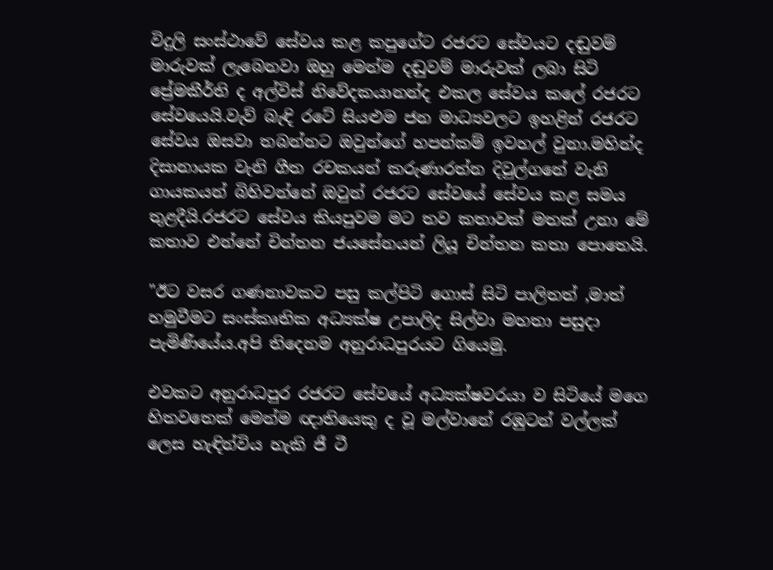විදුලි සංස්ථාවේ සේවය කළ කපුගේට රජරට සේවයට දඬුවම් මාරුවක් ලැබෙනවා ඔහු මෙන්ම දඬුවම් මාරුවක් ලබා සිටි ප්‍රේමකීර්ති ද අල්විස් නිවේදකයානන්ද එකල සේවය කලේ රජරට සේවයෙයි.වැව් බැඳි රටේ සියළුම ජන මාධ්‍යවලට ඉහළින් රජරට සේවය ඔසවා තබන්නට ඔවුන්ගේ හපන්කම් ඉවහල් වුනා.මහින්ද දිසානායක වැනි ගීත රචකයන් කරුණාරත්න දිවුල්ගනේ වැනි ගායකයන් බිහිවන්නේ ඔවුන් රජරට සේවයේ සේවය කළ සමය තුළදීයි.රජරට සේවය කියපුවම මට තව කතාවක් මතක් උනා මේ කතාව එන්නේ චින්තන ජයසේනයන් ලියූ චින්තන කතා පොතෙයි.

"ඊට වසර ගණනාවකට පසු කල්පිටි ගොස් සිටි පාලිතත් ,මාත් හමුවීමට සංස්කෘතික අධ්‍යක්ෂ උපාලිද සිල්වා මහතා පසුදා පැමිණියේය.අපි තිදෙනම අනුරාධපුරයට ගියෙමු.

එවකට අනුරාධපුර රජරට සේවයේ අධ්‍යක්ෂවරයා ව සිටියේ මගෙ හිතවතෙක් මෙන්ම ඥාතියෙකු ද වූ මල්වානේ රඹුටන් වල්ලක් ලෙස හැඳින්විය හැකි ජී ටී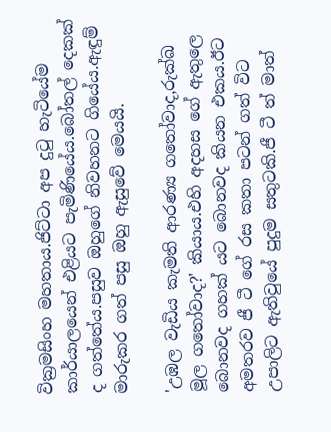වික්‍රමසිංහ මහතාය.ජිට්ටා අප දුටු හැටියේම කාර්යාලයෙන් එළියට පැමිණියේය.බෝතල් දෙකක් ද ගත්තේය.පසුව ඔහුගේ නිවහනට ගියේය.ඇඳුම් මාරුකර ගත් පසු ඔහු ඇසුවේ මෙයයි.

'උඹල වැඩිය කැමති ආරණ්‍ය ගතෝවාද,රුක්ඛ මූල ගතෝවාද?' කියාය.එහි අදහස ගේ ඇතුලෙ බොනවද ගහක් යට බොනවද කියන එකය.ඊට අමතරව ජී ටී ගේ රස කතා පටන් ගත් විට උපාලිට ඇතිවුයේ පුදුම සතුටකි.ජී ටී ත් මාත්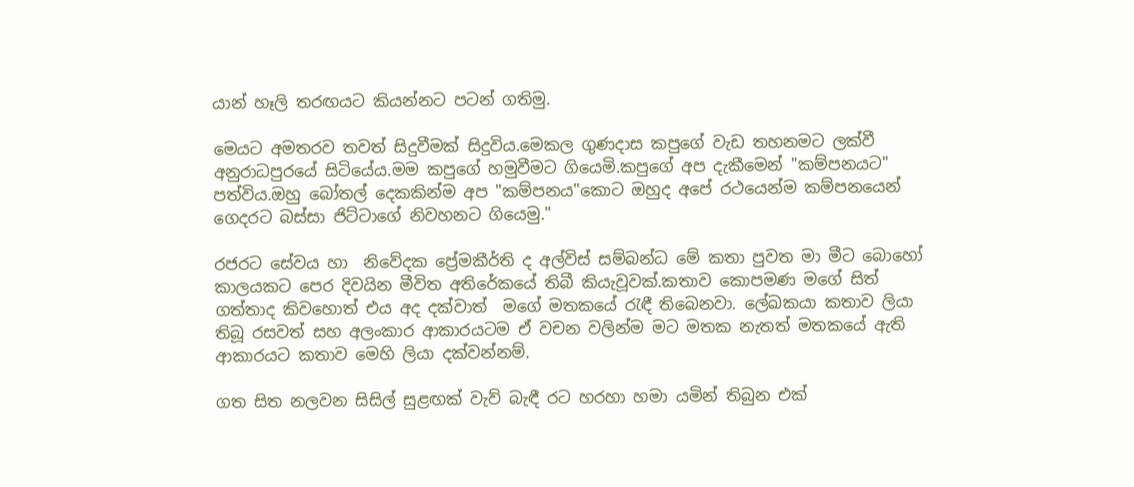යාන් හෑලි තරඟයට කියන්නට පටන් ගතිමු.

මෙයට අමතරව තවත් සිදුවීමක් සිදුවිය.මෙකල ගුණදාස කපුගේ වැඩ තහනමට ලක්වී අනුරාධපුරයේ සිටියේය.මම කපුගේ හමුවීමට ගියෙමි.කපුගේ අප දැකීමෙන් "කම්පනයට" පත්විය.ඔහු බෝතල් දෙකකින්ම අප "කම්පනය"කොට ඔහුද අපේ රථයෙන්ම කම්පනයෙන් ගෙදරට බස්සා ජිට්ටාගේ නිවහනට ගියෙමු."

රජරට සේවය හා  නිවේදක ප්‍රේමකීර්ති ද අල්විස් සම්බන්ධ මේ කතා පුවත මා මීට බොහෝ කාලයකට පෙර දිවයින මීවිත අතිරේකයේ තිබී කියැවූවක්.කතාව කොපමණ මගේ සිත් ගත්තාද කිවහොත් එය අද දක්වාත්  මගේ මතකයේ රැඳී තිබෙනවා. ලේඛකයා කතාව ලියා තිබූ රසවත් සහ අලංකාර ආකාරයටම ඒ වචන වලින්ම මට මතක නැතත් මතකයේ ඇති ආකාරයට කතාව මෙහි ලියා දක්වන්නම්.

ගත සිත නලවන සිසිල් සුළඟක් වැව් බැඳී රට හරහා හමා යමින් තිබුන එක්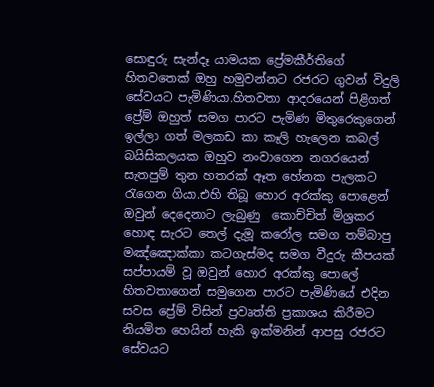සොඳුරු සැන්දෑ යාමයක ප්‍රේමකීර්තිගේ හිතවතෙක් ඔහු හමුවන්නට රජරට ගුවන් විදුලි සේවයට පැමිණියා.හිතවතා ආදරයෙන් පිළිගත් ප්‍රේම් ඔහුත් සමග පාරට පැමිණ මිතුරෙකුගෙන් ඉල්ලා ගත් මලකඩ කා කෑලි හැලෙන කබල් බයිසිකලයක ඔහුව නංවාගෙන නගරයෙන් සැතපුම් තුන හතරක් ඈත හේනක පැලකට  රැගෙන ගියා.එහි තිබූ හොර අරක්කු පොළෙන් ඔවුන් දෙදෙනාට ලැබුණු  කොච්චිත් මිශ්‍රකර  හොඳ සැරට තෙල් දැමූ කරෝල සමග තම්බාපු මඤ්ඤොක්කා කටගැස්මද සමග වීදුරු කීපයක් සප්පායම් වූ ඔවුන් හොර අරක්කු පොලේ හිතවතාගෙන් සමුගෙන පාරට පැමිණියේ එදින සවස ප්‍රේම් විසින් ප්‍රවෘත්ති ප්‍රකාශය කිරීමට නියමිත හෙයින් හැකි ඉක්මනින් ආපසු රජරට සේවයට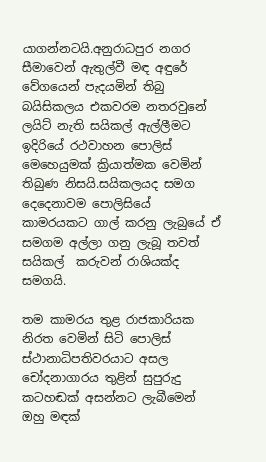යාගන්නටයි.අනුරාධපුර නගර සීමාවෙන් ඇතුල්වී මඳ අඳුරේ වේගයෙන් පැදයමින් තිබු බයිසිකලය එකවරම නතරවුනේ  ලයිට් නැති සයිකල් ඇල්ලීමට ඉදිරියේ රථවාහන පොලිස් මෙහෙයුමක් ක්‍රියාත්මක වෙමින් තිබුණ නිසයි.සයිකලයද සමග දෙදෙනාවම පොලිසියේ කාමරයකට ගාල් කරනු ලැබුයේ ඒ සමගම අල්ලා ගනු ලැබූ තවත් සයිකල්  කරුවන් රාශියක්ද සමගයි.

තම කාමරය තුළ රාජකාරියක නිරත වෙමින් සිටි පොලිස් ස්ථානාධිපතිවරයාට අසල චෝදනාගාරය තුළින් සුපුරුදු කටහඬක් අසන්නට ලැබීමෙන් ඔහු මඳක්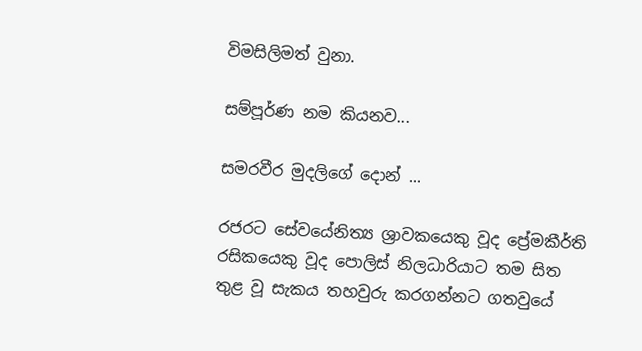විමසිලිමත් වුනා.

සම්පූර්ණ නම කියනව...

සමරවීර මුදලිගේ දොන් ...

රජරට සේවයේනිත්‍ය ශ්‍රාවකයෙකු වූද ප්‍රේමකීර්ති රසිකයෙකු වූද පොලිස් නිලධාරියාට තම සිත තුළ වූ සැකය තහවුරු කරගන්නට ගතවුයේ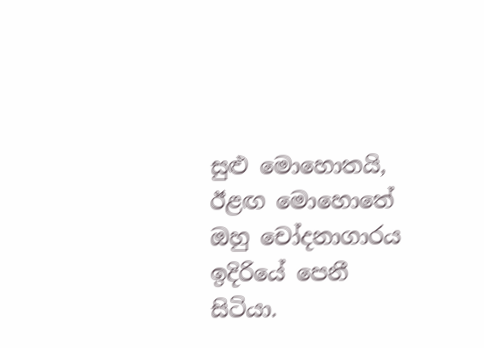සුළු මොහොතයි, ඊළඟ මොහොතේ ඔහු චෝදනාගාරය ඉදිරියේ පෙනී සිටියා.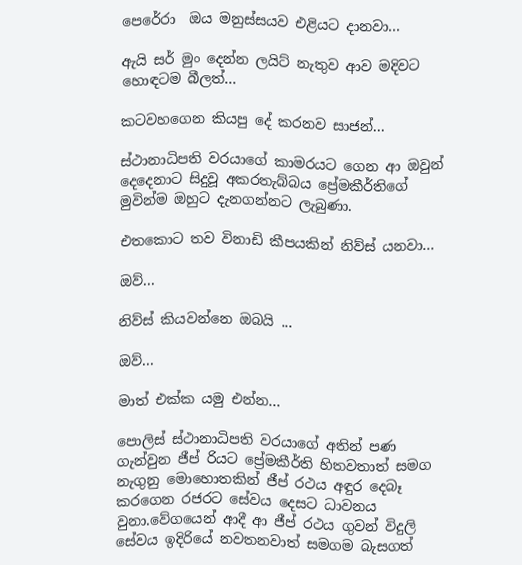පෙරේරා  ඔය මනුස්සයව එළියට දානවා...

ඇයි සර් මුං දෙන්න ලයිට් නැතුව ආව මදිවට හොඳටම බීලත්...

කටවහගෙන කියපු දේ කරනව සාජන්...

ස්ථානාධිපති වරයාගේ කාමරයට ගෙන ආ ඔවුන් දෙදෙනාට සිදුවූ අකරතැබ්බය ප්‍රේමකීර්තිගේ මුවින්ම ඔහුට දැනගන්නට ලැබුණා.

එතකොට තව විනාඩි කීපයකින් නිව්ස් යනවා...

ඔව්...

නිව්ස් කියවන්නෙ ඔබයි ...

ඔව්...

මාත් එක්ක යමු එන්න...

පොලිස් ස්ථානාධිපති වරයාගේ අතින් පණ ගැන්වුන ජීප් රියට ප්‍රේමකීර්ති හිතවතාත් සමග නැගුනු මොහොතකින් ජීප් රථය අඳුර දෙබෑ කරගෙන රජරට සේවය දෙසට ධාවනය වුනා.වේගයෙන් ආදී ආ ජීප් රථය ගුවන් විදුලි සේවය ඉදිරියේ නවතනවාත් සමගම බැසගත්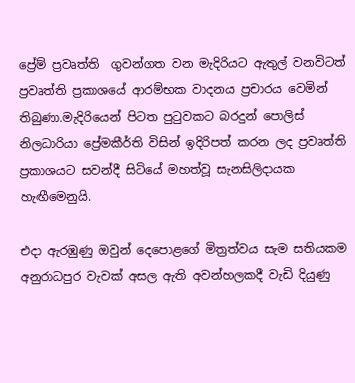ප්‍රේම් ප්‍රවෘත්ති  ගුවන්ගත වන මැදිරියට ඇතුල් වනවිටත් ප්‍රවෘත්ති ප්‍රකාශයේ ආරම්භක වාදනය ප්‍රචාරය වෙමින් තිබුණා.මැදිරියෙන් පිටත පුටුවකට බරදුන් පොලිස් නිලධාරියා ප්‍රේමකීර්ති විසින් ඉදිරිපත් කරන ලද ප්‍රවෘත්ති ප්‍රකාශයට සවන්දී සිටියේ මහත්වූ සැනසිලිදායක හැඟීමෙනුයි.

එදා ඇරඹුණු ඔවුන් දෙපොළගේ මිත්‍රත්වය සැම සතියකම අනුරාධපුර වැවක් අසල ඇති අවන්හලකදී වැඩි දියුණු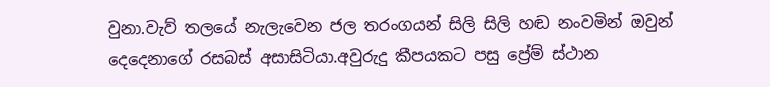වුනා.වැව් තලයේ නැලැවෙන ජල තරංගයන් සිලි සිලි හඬ නංවමින් ඔවුන් දෙදෙනාගේ රසබස් අසාසිටියා.අවුරුදු කීපයකට පසු ප්‍රේම් ස්ථාන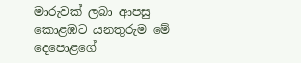මාරුවක් ලබා ආපසු කොළඹට යනතුරුම මේ දෙපොළගේ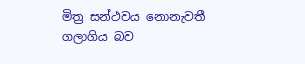මිත්‍ර සන්ථවය නොනැවතී ගලාගිය බව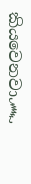කියවෙනවා෴